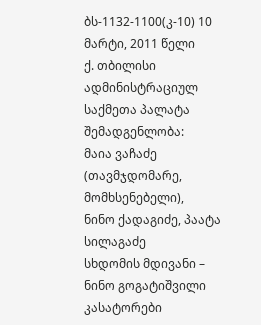ბს-1132-1100(კ-10) 10 მარტი, 2011 წელი
ქ. თბილისი
ადმინისტრაციულ საქმეთა პალატა
შემადგენლობა:
მაია ვაჩაძე (თავმჯდომარე, მომხსენებელი),
ნინო ქადაგიძე, პაატა სილაგაძე
სხდომის მდივანი – ნინო გოგატიშვილი
კასატორები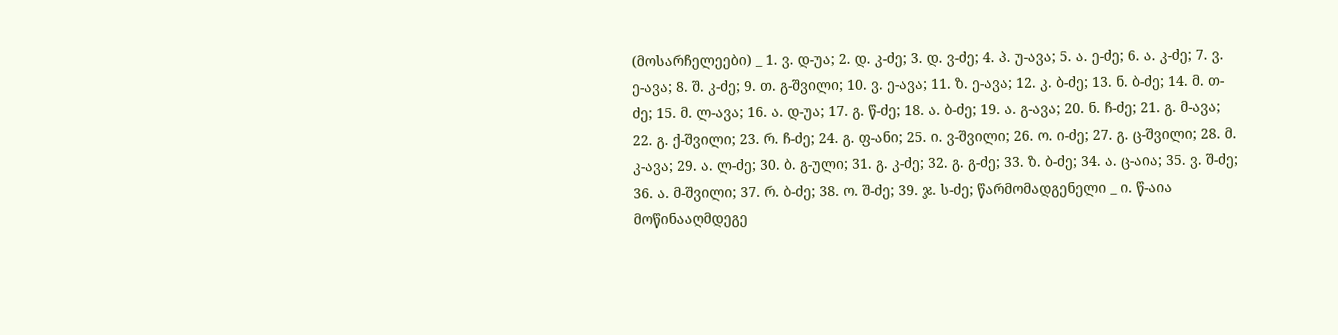(მოსარჩელეები) _ 1. ვ. დ-უა; 2. დ. კ-ძე; 3. დ. ვ-ძე; 4. პ. უ-ავა; 5. ა. ე-ძე; 6. ა. კ-ძე; 7. ვ. ე-ავა; 8. შ. კ-ძე; 9. თ. გ-შვილი; 10. ვ. ე-ავა; 11. ზ. ე-ავა; 12. კ. ბ-ძე; 13. ნ. ბ-ძე; 14. მ. თ-ძე; 15. მ. ლ-ავა; 16. ა. დ-უა; 17. გ. წ-ძე; 18. ა. ბ-ძე; 19. ა. გ-ავა; 20. ნ. ჩ-ძე; 21. გ. მ-ავა; 22. გ. ქ-შვილი; 23. რ. ჩ-ძე; 24. გ. ფ-ანი; 25. ი. ვ-შვილი; 26. ო. ი-ძე; 27. გ. ც-შვილი; 28. მ. კ-ავა; 29. ა. ლ-ძე; 30. ბ. გ-ული; 31. გ. კ-ძე; 32. გ. გ-ძე; 33. ზ. ბ-ძე; 34. ა. ც-აია; 35. ვ. შ-ძე; 36. ა. მ-შვილი; 37. რ. ბ-ძე; 38. ო. შ-ძე; 39. ჯ. ს-ძე; წარმომადგენელი _ ი. წ-აია
მოწინააღმდეგე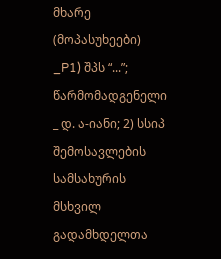მხარე (მოპასუხეები) _P1) შპს “...”; წარმომადგენელი _ დ. ა-იანი; 2) სსიპ შემოსავლების სამსახურის მსხვილ გადამხდელთა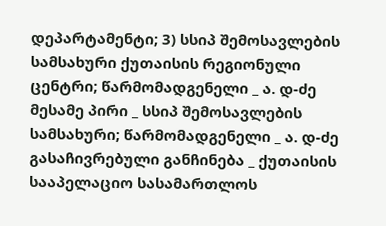დეპარტამენტი; 3) სსიპ შემოსავლების სამსახური ქუთაისის რეგიონული ცენტრი; წარმომადგენელი _ ა. დ-ძე
მესამე პირი _ სსიპ შემოსავლების სამსახური; წარმომადგენელი _ ა. დ-ძე
გასაჩივრებული განჩინება _ ქუთაისის სააპელაციო სასამართლოს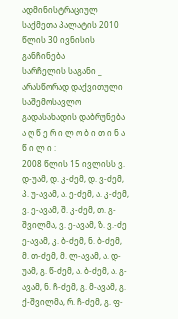ადმინისტრაციულ საქმეთა პალატის 2010 წლის 30 ივნისის განჩინება
სარჩელის საგანი _ არასწორად დაქვითული საშემოსავლო გადასახადის დაბრუნება
ა ღ წ ე რ ი ლ ო ბ ი თ ი ნ ა წ ი ლ ი :
2008 წლის 15 ივლისს ვ. დ-უამ, დ. კ-ძემ, დ. ვ-ძემ, პ. უ-ავამ, ა. ე-ძემ, ა. კ-ძემ, ვ. ე-ავამ, შ. კ-ძემ, თ. გ-შვილმა, ვ. ე-ავამ, ზ. ვ.-ძე ე-ავამ, კ. ბ-ძემ, ნ. ბ-ძემ, მ. თ-ძემ, მ. ლ-ავამ, ა. დ-უამ, გ. წ-ძემ, ა. ბ-ძემ, ა. გ-ავამ, ნ. ჩ-ძემ, გ. მ-ავამ, გ. ქ-შვილმა, რ. ჩ-ძემ, გ. ფ-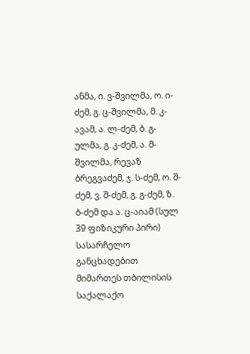ანმა, ი. ვ-შვილმა, ო. ი-ძემ, გ. ც-შვილმა, მ. კ-ავამ, ა. ლ-ძემ, ბ. გ-ულმა, გ. კ-ძემ, ა. მ-შვილმა, რევაზ ბრეგვაძემ, ჯ. ს-ძემ, ო. შ-ძემ, ვ. შ-ძემ, გ. გ-ძემ, ზ. ბ-ძემ და ა. ც-აიამ (სულ 39 ფიზიკური პირი) სასარჩელო განცხადებით მიმართეს თბილისის საქალაქო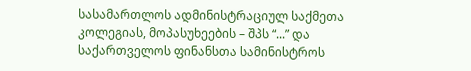სასამართლოს ადმინისტრაციულ საქმეთა კოლეგიას, მოპასუხეების – შპს “...” და საქართველოს ფინანსთა სამინისტროს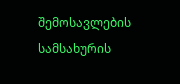შემოსავლების სამსახურის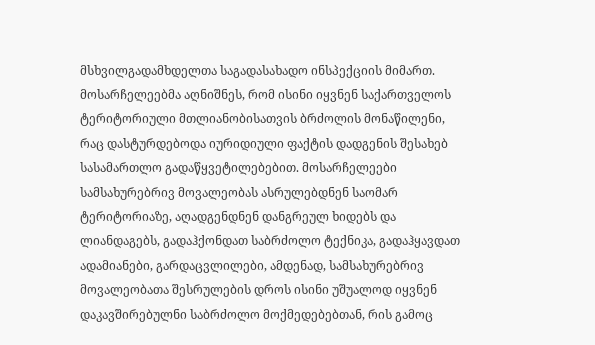მსხვილგადამხდელთა საგადასახადო ინსპექციის მიმართ.
მოსარჩელეებმა აღნიშნეს, რომ ისინი იყვნენ საქართველოს ტერიტორიული მთლიანობისათვის ბრძოლის მონაწილენი, რაც დასტურდებოდა იურიდიული ფაქტის დადგენის შესახებ სასამართლო გადაწყვეტილებებით. მოსარჩელეები სამსახურებრივ მოვალეობას ასრულებდნენ საომარ ტერიტორიაზე, აღადგენდნენ დანგრეულ ხიდებს და ლიანდაგებს, გადაჰქონდათ საბრძოლო ტექნიკა, გადაჰყავდათ ადამიანები, გარდაცვლილები, ამდენად, სამსახურებრივ მოვალეობათა შესრულების დროს ისინი უშუალოდ იყვნენ დაკავშირებულნი საბრძოლო მოქმედებებთან, რის გამოც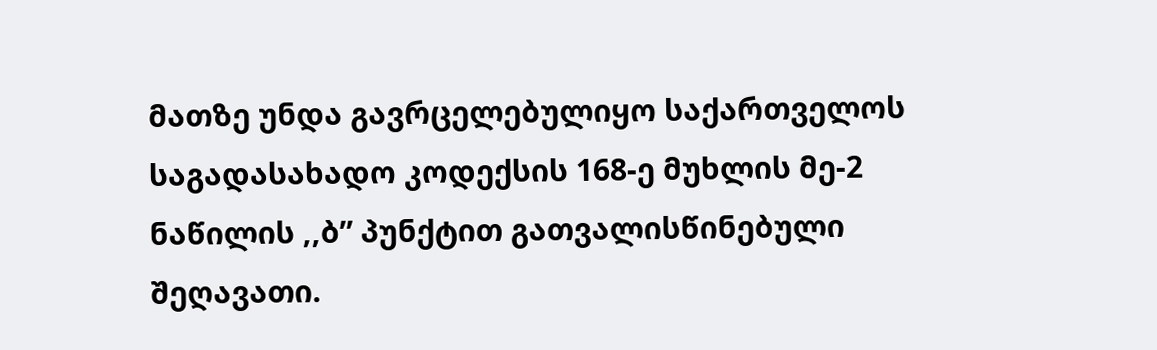მათზე უნდა გავრცელებულიყო საქართველოს საგადასახადო კოდექსის 168-ე მუხლის მე-2 ნაწილის ,,ბ” პუნქტით გათვალისწინებული შეღავათი.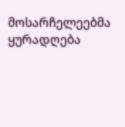მოსარჩელეებმა ყურადღება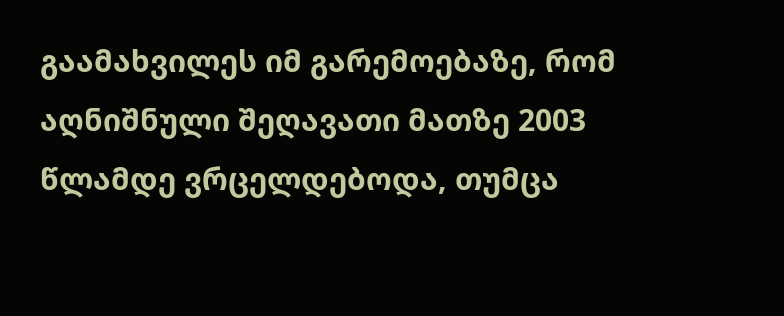გაამახვილეს იმ გარემოებაზე, რომ აღნიშნული შეღავათი მათზე 2003 წლამდე ვრცელდებოდა, თუმცა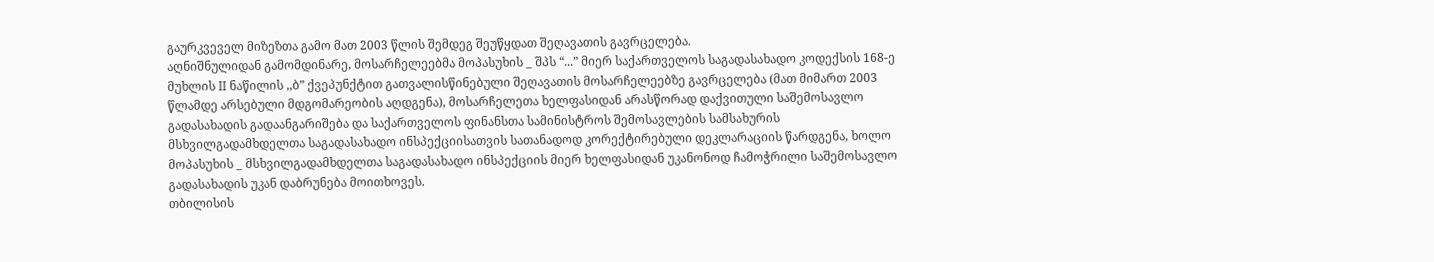გაურკვეველ მიზეზთა გამო მათ 2003 წლის შემდეგ შეუწყდათ შეღავათის გავრცელება.
აღნიშნულიდან გამომდინარე, მოსარჩელეებმა მოპასუხის _ შპს “...” მიერ საქართველოს საგადასახადო კოდექსის 168-ე მუხლის II ნაწილის ,,ბ” ქვეპუნქტით გათვალისწინებული შეღავათის მოსარჩელეებზე გავრცელება (მათ მიმართ 2003 წლამდე არსებული მდგომარეობის აღდგენა), მოსარჩელეთა ხელფასიდან არასწორად დაქვითული საშემოსავლო გადასახადის გადაანგარიშება და საქართველოს ფინანსთა სამინისტროს შემოსავლების სამსახურის მსხვილგადამხდელთა საგადასახადო ინსპექციისათვის სათანადოდ კორექტირებული დეკლარაციის წარდგენა, ხოლო მოპასუხის _ მსხვილგადამხდელთა საგადასახადო ინსპექციის მიერ ხელფასიდან უკანონოდ ჩამოჭრილი საშემოსავლო გადასახადის უკან დაბრუნება მოითხოვეს.
თბილისის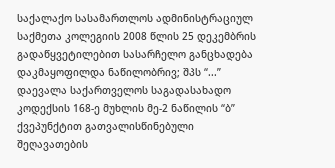საქალაქო სასამართლოს ადმინისტრაციულ საქმეთა კოლეგიის 2008 წლის 25 დეკემბრის გადაწყვეტილებით სასარჩელო განცხადება დაკმაყოფილდა ნაწილობრივ; შპს “...” დაევალა საქართველოს საგადასახადო კოდექსის 168-ე მუხლის მე-2 ნაწილის “ბ” ქვეპუნქტით გათვალისწინებული შეღავათების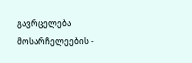გავრცელება მოსარჩელეების -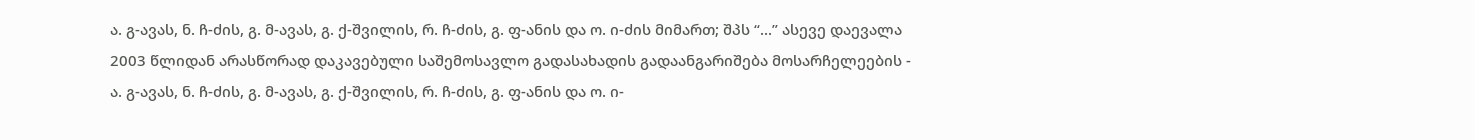ა. გ-ავას, ნ. ჩ-ძის, გ. მ-ავას, გ. ქ-შვილის, რ. ჩ-ძის, გ. ფ-ანის და ო. ი-ძის მიმართ; შპს “...” ასევე დაევალა 2003 წლიდან არასწორად დაკავებული საშემოსავლო გადასახადის გადაანგარიშება მოსარჩელეების - ა. გ-ავას, ნ. ჩ-ძის, გ. მ-ავას, გ. ქ-შვილის, რ. ჩ-ძის, გ. ფ-ანის და ო. ი-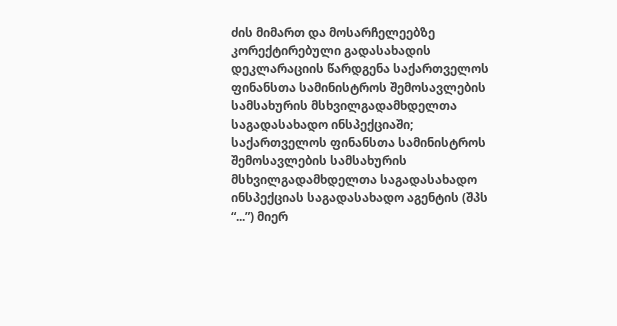ძის მიმართ და მოსარჩელეებზე კორექტირებული გადასახადის დეკლარაციის წარდგენა საქართველოს ფინანსთა სამინისტროს შემოსავლების სამსახურის მსხვილგადამხდელთა საგადასახადო ინსპექციაში; საქართველოს ფინანსთა სამინისტროს შემოსავლების სამსახურის მსხვილგადამხდელთა საგადასახადო ინსპექციას საგადასახადო აგენტის (შპს “...”) მიერ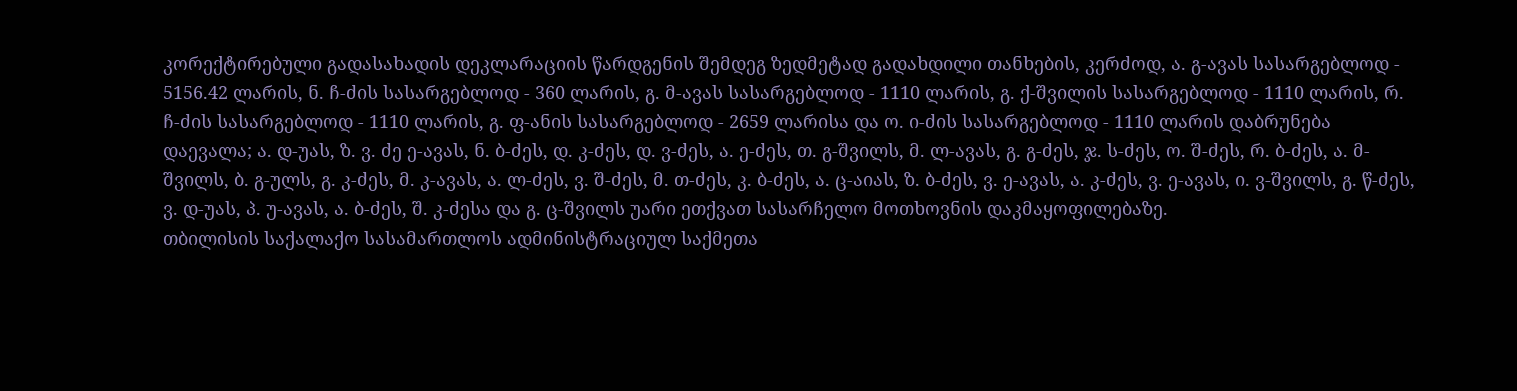კორექტირებული გადასახადის დეკლარაციის წარდგენის შემდეგ ზედმეტად გადახდილი თანხების, კერძოდ, ა. გ-ავას სასარგებლოდ - 5156.42 ლარის, ნ. ჩ-ძის სასარგებლოდ - 360 ლარის, გ. მ-ავას სასარგებლოდ - 1110 ლარის, გ. ქ-შვილის სასარგებლოდ - 1110 ლარის, რ. ჩ-ძის სასარგებლოდ - 1110 ლარის, გ. ფ-ანის სასარგებლოდ - 2659 ლარისა და ო. ი-ძის სასარგებლოდ - 1110 ლარის დაბრუნება დაევალა; ა. დ-უას, ზ. ვ. ძე ე-ავას, ნ. ბ-ძეს, დ. კ-ძეს, დ. ვ-ძეს, ა. ე-ძეს, თ. გ-შვილს, მ. ლ-ავას, გ. გ-ძეს, ჯ. ს-ძეს, ო. შ-ძეს, რ. ბ-ძეს, ა. მ-შვილს, ბ. გ-ულს, გ. კ-ძეს, მ. კ-ავას, ა. ლ-ძეს, ვ. შ-ძეს, მ. თ-ძეს, კ. ბ-ძეს, ა. ც-აიას, ზ. ბ-ძეს, ვ. ე-ავას, ა. კ-ძეს, ვ. ე-ავას, ი. ვ-შვილს, გ. წ-ძეს, ვ. დ-უას, პ. უ-ავას, ა. ბ-ძეს, შ. კ-ძესა და გ. ც-შვილს უარი ეთქვათ სასარჩელო მოთხოვნის დაკმაყოფილებაზე.
თბილისის საქალაქო სასამართლოს ადმინისტრაციულ საქმეთა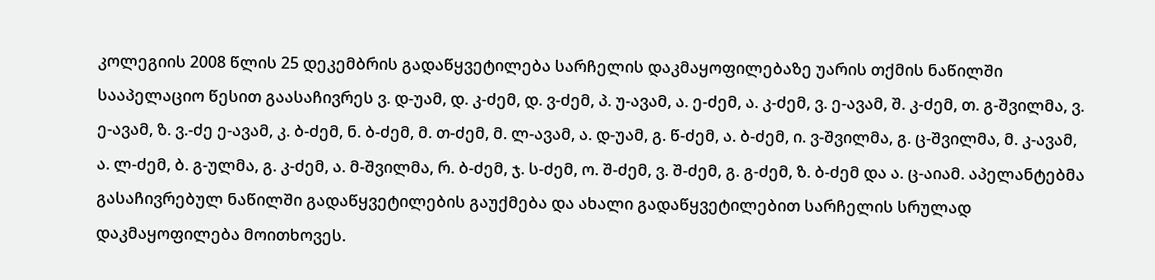კოლეგიის 2008 წლის 25 დეკემბრის გადაწყვეტილება სარჩელის დაკმაყოფილებაზე უარის თქმის ნაწილში სააპელაციო წესით გაასაჩივრეს ვ. დ-უამ, დ. კ-ძემ, დ. ვ-ძემ, პ. უ-ავამ, ა. ე-ძემ, ა. კ-ძემ, ვ. ე-ავამ, შ. კ-ძემ, თ. გ-შვილმა, ვ. ე-ავამ, ზ. ვ.-ძე ე-ავამ, კ. ბ-ძემ, ნ. ბ-ძემ, მ. თ-ძემ, მ. ლ-ავამ, ა. დ-უამ, გ. წ-ძემ, ა. ბ-ძემ, ი. ვ-შვილმა, გ. ც-შვილმა, მ. კ-ავამ, ა. ლ-ძემ, ბ. გ-ულმა, გ. კ-ძემ, ა. მ-შვილმა, რ. ბ-ძემ, ჯ. ს-ძემ, ო. შ-ძემ, ვ. შ-ძემ, გ. გ-ძემ, ზ. ბ-ძემ და ა. ც-აიამ. აპელანტებმა გასაჩივრებულ ნაწილში გადაწყვეტილების გაუქმება და ახალი გადაწყვეტილებით სარჩელის სრულად დაკმაყოფილება მოითხოვეს.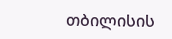თბილისის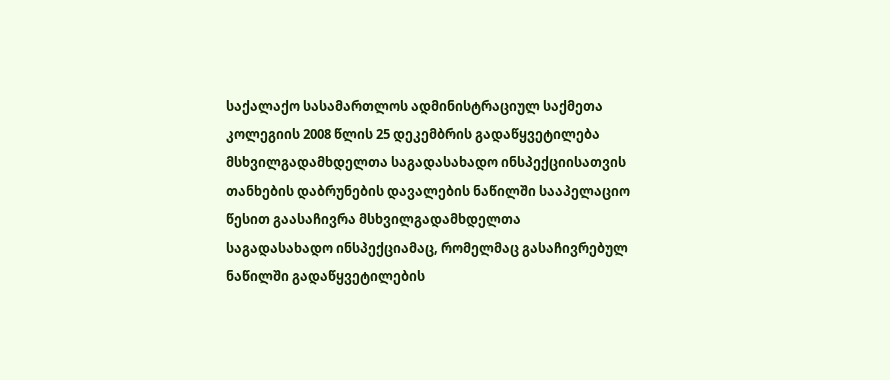საქალაქო სასამართლოს ადმინისტრაციულ საქმეთა კოლეგიის 2008 წლის 25 დეკემბრის გადაწყვეტილება მსხვილგადამხდელთა საგადასახადო ინსპექციისათვის თანხების დაბრუნების დავალების ნაწილში სააპელაციო წესით გაასაჩივრა მსხვილგადამხდელთა საგადასახადო ინსპექციამაც, რომელმაც გასაჩივრებულ ნაწილში გადაწყვეტილების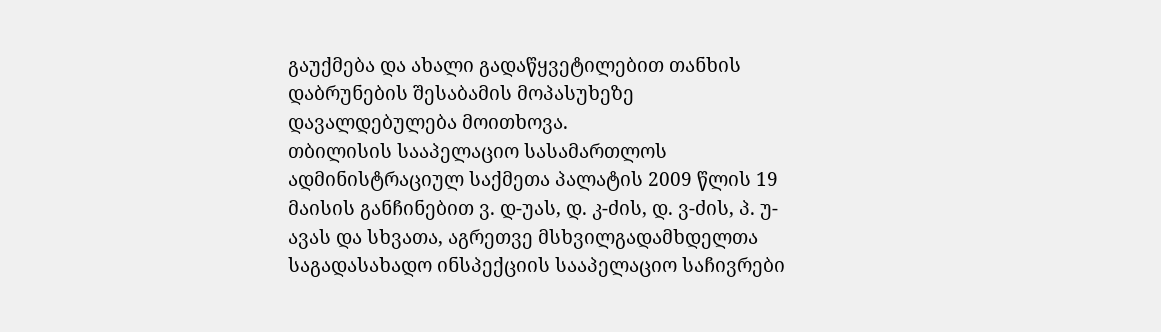გაუქმება და ახალი გადაწყვეტილებით თანხის დაბრუნების შესაბამის მოპასუხეზე დავალდებულება მოითხოვა.
თბილისის სააპელაციო სასამართლოს ადმინისტრაციულ საქმეთა პალატის 2009 წლის 19 მაისის განჩინებით ვ. დ-უას, დ. კ-ძის, დ. ვ-ძის, პ. უ-ავას და სხვათა, აგრეთვე მსხვილგადამხდელთა საგადასახადო ინსპექციის სააპელაციო საჩივრები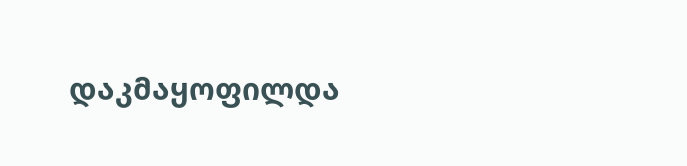დაკმაყოფილდა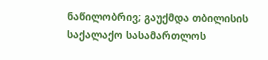ნაწილობრივ; გაუქმდა თბილისის საქალაქო სასამართლოს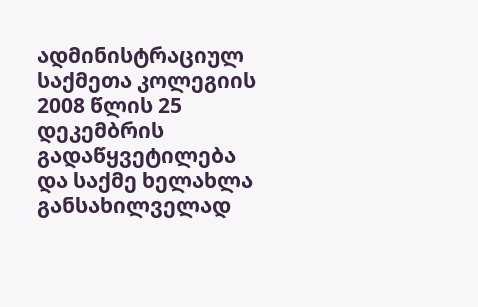ადმინისტრაციულ საქმეთა კოლეგიის 2008 წლის 25 დეკემბრის გადაწყვეტილება და საქმე ხელახლა განსახილველად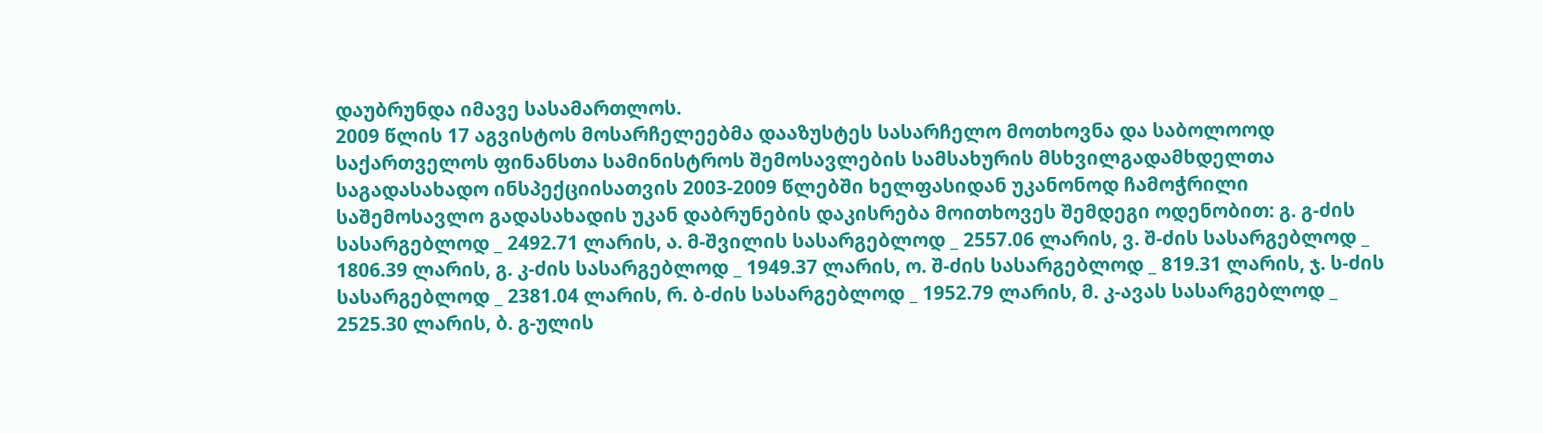დაუბრუნდა იმავე სასამართლოს.
2009 წლის 17 აგვისტოს მოსარჩელეებმა დააზუსტეს სასარჩელო მოთხოვნა და საბოლოოდ საქართველოს ფინანსთა სამინისტროს შემოსავლების სამსახურის მსხვილგადამხდელთა საგადასახადო ინსპექციისათვის 2003-2009 წლებში ხელფასიდან უკანონოდ ჩამოჭრილი საშემოსავლო გადასახადის უკან დაბრუნების დაკისრება მოითხოვეს შემდეგი ოდენობით: გ. გ-ძის სასარგებლოდ _ 2492.71 ლარის, ა. მ-შვილის სასარგებლოდ _ 2557.06 ლარის, ვ. შ-ძის სასარგებლოდ _ 1806.39 ლარის, გ. კ-ძის სასარგებლოდ _ 1949.37 ლარის, ო. შ-ძის სასარგებლოდ _ 819.31 ლარის, ჯ. ს-ძის სასარგებლოდ _ 2381.04 ლარის, რ. ბ-ძის სასარგებლოდ _ 1952.79 ლარის, მ. კ-ავას სასარგებლოდ _ 2525.30 ლარის, ბ. გ-ულის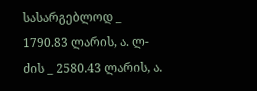სასარგებლოდ _ 1790.83 ლარის, ა. ლ-ძის _ 2580.43 ლარის, ა.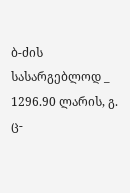ბ-ძის სასარგებლოდ _ 1296.90 ლარის, გ. ც-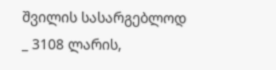შვილის სასარგებლოდ _ 3108 ლარის,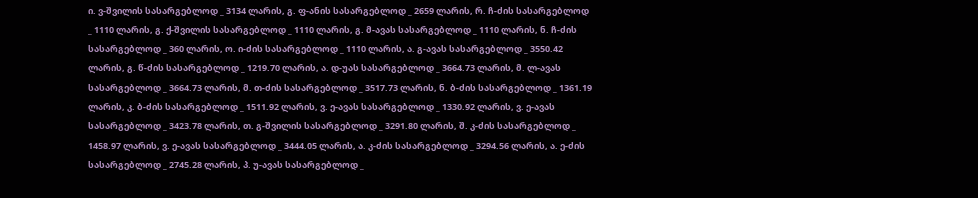ი. ვ-შვილის სასარგებლოდ _ 3134 ლარის, გ. ფ-ანის სასარგებლოდ _ 2659 ლარის, რ. ჩ-ძის სასარგებლოდ _ 1110 ლარის, გ. ქ-შვილის სასარგებლოდ _ 1110 ლარის, გ. მ-ავას სასარგებლოდ _ 1110 ლარის, ნ. ჩ-ძის სასარგებლოდ _ 360 ლარის, ო. ი-ძის სასარგებლოდ _ 1110 ლარის, ა. გ-ავას სასარგებლოდ _ 3550.42 ლარის, გ. წ-ძის სასარგებლოდ _ 1219.70 ლარის, ა. დ-უას სასარგებლოდ _ 3664.73 ლარის, მ. ლ-ავას სასარგებლოდ _ 3664.73 ლარის, მ. თ-ძის სასარგებლოდ _ 3517.73 ლარის, ნ. ბ-ძის სასარგებლოდ _ 1361.19 ლარის, კ. ბ-ძის სასარგებლოდ _ 1511.92 ლარის, ვ. ე-ავას სასარგებლოდ _ 1330.92 ლარის, ვ. ე-ავას სასარგებლოდ _ 3423.78 ლარის, თ. გ-შვილის სასარგებლოდ _ 3291.80 ლარის, შ. კ-ძის სასარგებლოდ _ 1458.97 ლარის, ვ. ე-ავას სასარგებლოდ _ 3444.05 ლარის, ა. კ-ძის სასარგებლოდ _ 3294.56 ლარის, ა. ე-ძის სასარგებლოდ _ 2745.28 ლარის, პ. უ-ავას სასარგებლოდ _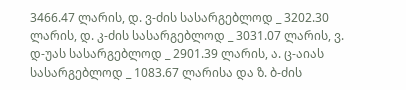3466.47 ლარის, დ. ვ-ძის სასარგებლოდ _ 3202.30 ლარის, დ. კ-ძის სასარგებლოდ _ 3031.07 ლარის, ვ. დ-უას სასარგებლოდ _ 2901.39 ლარის, ა. ც-აიას სასარგებლოდ _ 1083.67 ლარისა და ზ. ბ-ძის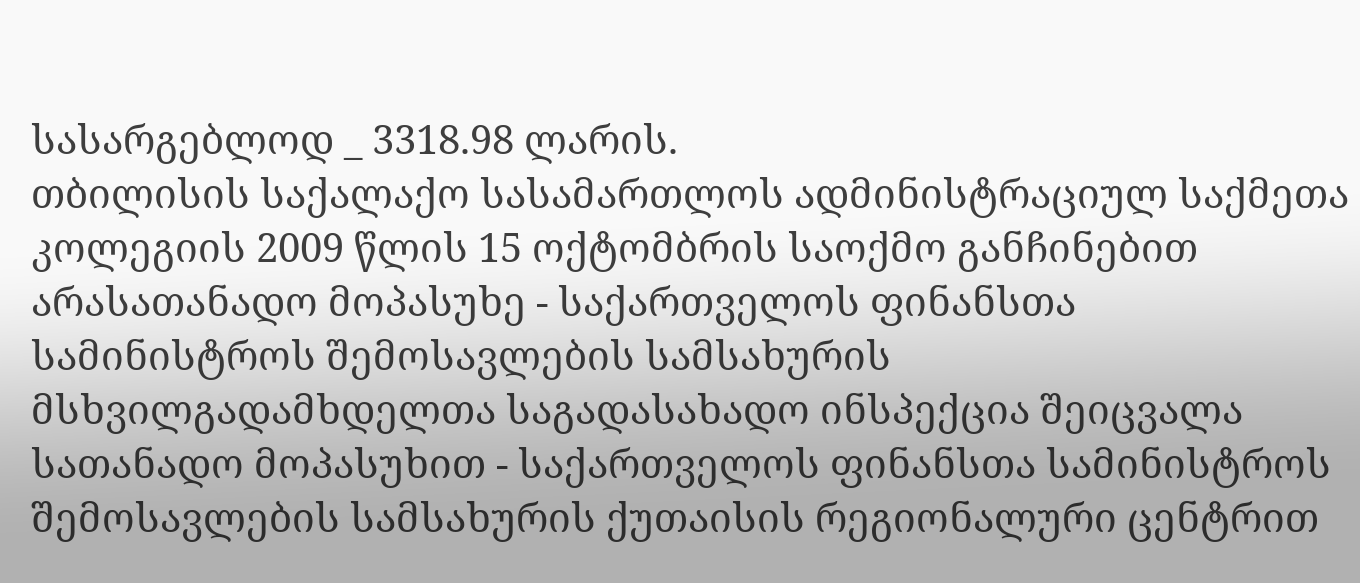სასარგებლოდ _ 3318.98 ლარის.
თბილისის საქალაქო სასამართლოს ადმინისტრაციულ საქმეთა კოლეგიის 2009 წლის 15 ოქტომბრის საოქმო განჩინებით არასათანადო მოპასუხე - საქართველოს ფინანსთა სამინისტროს შემოსავლების სამსახურის მსხვილგადამხდელთა საგადასახადო ინსპექცია შეიცვალა სათანადო მოპასუხით - საქართველოს ფინანსთა სამინისტროს შემოსავლების სამსახურის ქუთაისის რეგიონალური ცენტრით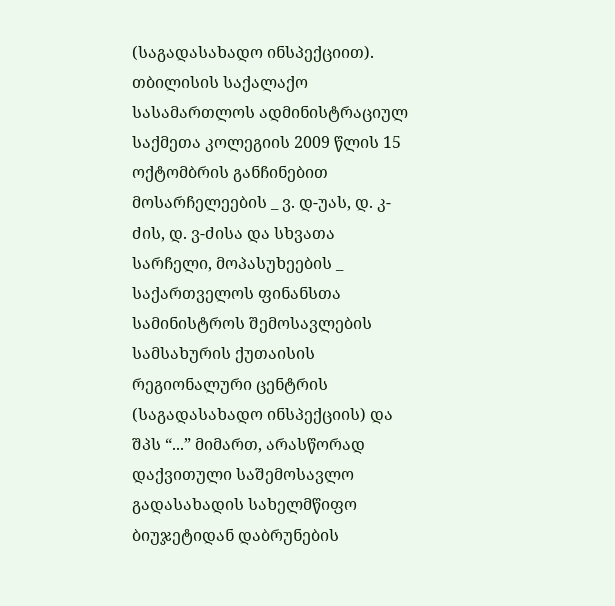(საგადასახადო ინსპექციით).
თბილისის საქალაქო სასამართლოს ადმინისტრაციულ საქმეთა კოლეგიის 2009 წლის 15 ოქტომბრის განჩინებით მოსარჩელეების _ ვ. დ-უას, დ. კ-ძის, დ. ვ-ძისა და სხვათა სარჩელი, მოპასუხეების _ საქართველოს ფინანსთა სამინისტროს შემოსავლების სამსახურის ქუთაისის რეგიონალური ცენტრის (საგადასახადო ინსპექციის) და შპს “...” მიმართ, არასწორად დაქვითული საშემოსავლო გადასახადის სახელმწიფო ბიუჯეტიდან დაბრუნების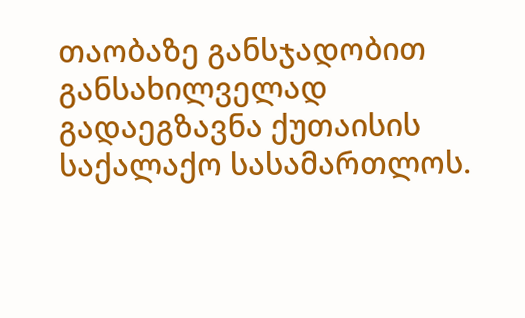თაობაზე განსჯადობით განსახილველად გადაეგზავნა ქუთაისის საქალაქო სასამართლოს.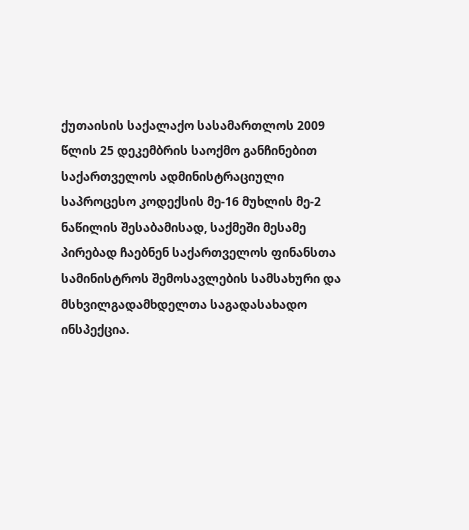ქუთაისის საქალაქო სასამართლოს 2009 წლის 25 დეკემბრის საოქმო განჩინებით საქართველოს ადმინისტრაციული საპროცესო კოდექსის მე-16 მუხლის მე-2 ნაწილის შესაბამისად, საქმეში მესამე პირებად ჩაებნენ საქართველოს ფინანსთა სამინისტროს შემოსავლების სამსახური და მსხვილგადამხდელთა საგადასახადო ინსპექცია.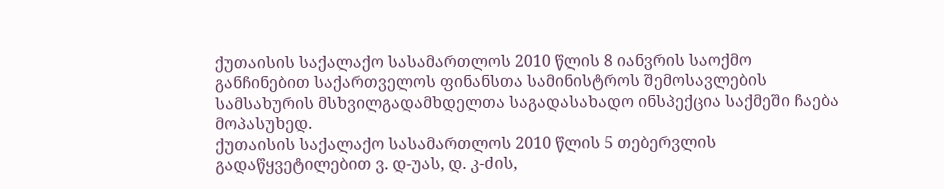ქუთაისის საქალაქო სასამართლოს 2010 წლის 8 იანვრის საოქმო განჩინებით საქართველოს ფინანსთა სამინისტროს შემოსავლების სამსახურის მსხვილგადამხდელთა საგადასახადო ინსპექცია საქმეში ჩაება მოპასუხედ.
ქუთაისის საქალაქო სასამართლოს 2010 წლის 5 თებერვლის გადაწყვეტილებით ვ. დ-უას, დ. კ-ძის,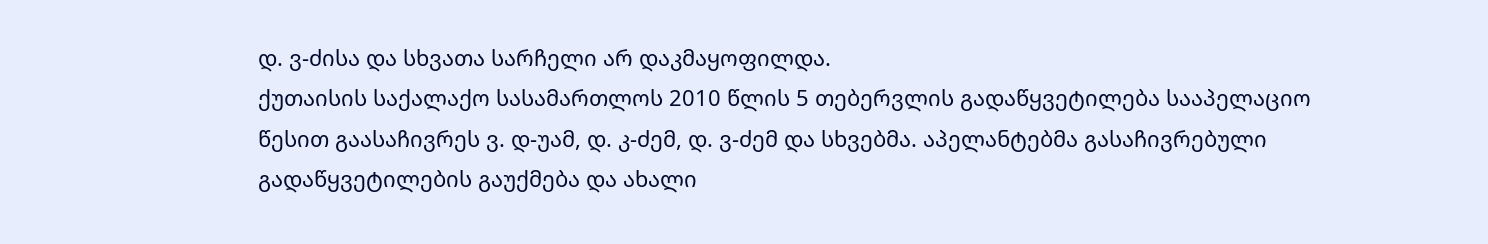დ. ვ-ძისა და სხვათა სარჩელი არ დაკმაყოფილდა.
ქუთაისის საქალაქო სასამართლოს 2010 წლის 5 თებერვლის გადაწყვეტილება სააპელაციო წესით გაასაჩივრეს ვ. დ-უამ, დ. კ-ძემ, დ. ვ-ძემ და სხვებმა. აპელანტებმა გასაჩივრებული გადაწყვეტილების გაუქმება და ახალი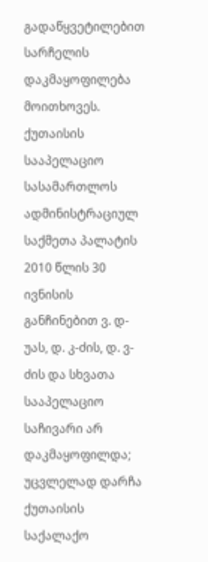გადაწყვეტილებით სარჩელის დაკმაყოფილება მოითხოვეს.
ქუთაისის სააპელაციო სასამართლოს ადმინისტრაციულ საქმეთა პალატის 2010 წლის 30 ივნისის განჩინებით ვ. დ-უას, დ. კ-ძის, დ. ვ-ძის და სხვათა სააპელაციო საჩივარი არ დაკმაყოფილდა; უცვლელად დარჩა ქუთაისის საქალაქო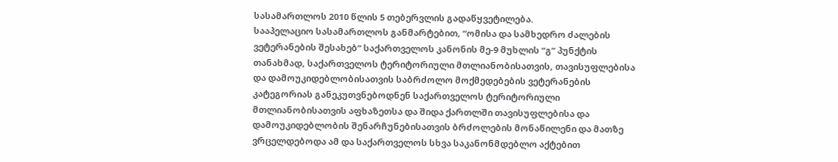სასამართლოს 2010 წლის 5 თებერვლის გადაწყვეტილება.
სააპელაციო სასამართლოს განმარტებით, “ომისა და სამხედრო ძალების ვეტერანების შესახებ” საქართველოს კანონის მე-9 მუხლის “გ” პუნქტის თანახმად, საქართველოს ტერიტორიული მთლიანობისათვის, თავისუფლებისა და დამოუკიდებლობისათვის საბრძოლო მოქმედებების ვეტერანების კატეგორიას განეკუთვნებოდნენ საქართველოს ტერიტორიული მთლიანობისათვის აფხაზეთსა და შიდა ქართლში თავისუფლებისა და დამოუკიდებლობის შენარჩუნებისათვის ბრძოლების მონაწილენი და მათზე ვრცელდებოდა ამ და საქართველოს სხვა საკანონმდებლო აქტებით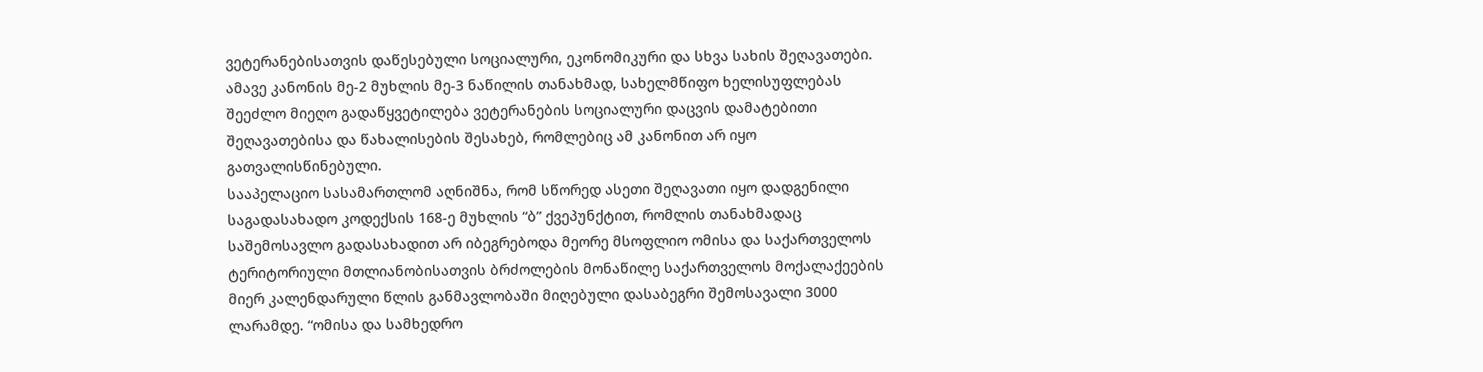ვეტერანებისათვის დაწესებული სოციალური, ეკონომიკური და სხვა სახის შეღავათები. ამავე კანონის მე-2 მუხლის მე-3 ნაწილის თანახმად, სახელმწიფო ხელისუფლებას შეეძლო მიეღო გადაწყვეტილება ვეტერანების სოციალური დაცვის დამატებითი შეღავათებისა და წახალისების შესახებ, რომლებიც ამ კანონით არ იყო გათვალისწინებული.
სააპელაციო სასამართლომ აღნიშნა, რომ სწორედ ასეთი შეღავათი იყო დადგენილი საგადასახადო კოდექსის 168-ე მუხლის “ბ” ქვეპუნქტით, რომლის თანახმადაც საშემოსავლო გადასახადით არ იბეგრებოდა მეორე მსოფლიო ომისა და საქართველოს ტერიტორიული მთლიანობისათვის ბრძოლების მონაწილე საქართველოს მოქალაქეების მიერ კალენდარული წლის განმავლობაში მიღებული დასაბეგრი შემოსავალი 3000 ლარამდე. “ომისა და სამხედრო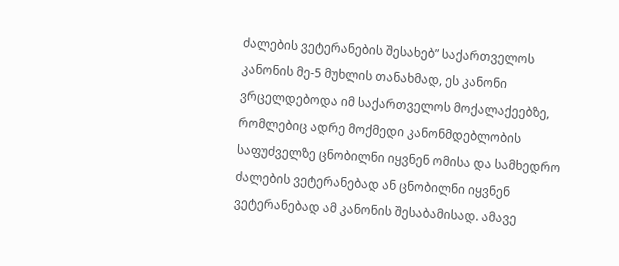ძალების ვეტერანების შესახებ” საქართველოს კანონის მე-5 მუხლის თანახმად, ეს კანონი ვრცელდებოდა იმ საქართველოს მოქალაქეებზე, რომლებიც ადრე მოქმედი კანონმდებლობის საფუძველზე ცნობილნი იყვნენ ომისა და სამხედრო ძალების ვეტერანებად ან ცნობილნი იყვნენ ვეტერანებად ამ კანონის შესაბამისად. ამავე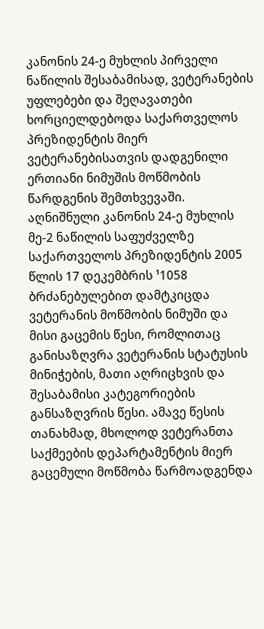კანონის 24-ე მუხლის პირველი ნაწილის შესაბამისად, ვეტერანების უფლებები და შეღავათები ხორციელდებოდა საქართველოს პრეზიდენტის მიერ ვეტერანებისათვის დადგენილი ერთიანი ნიმუშის მოწმობის წარდგენის შემთხვევაში. აღნიშნული კანონის 24-ე მუხლის მე-2 ნაწილის საფუძველზე საქართველოს პრეზიდენტის 2005 წლის 17 დეკემბრის ¹1058 ბრძანებულებით დამტკიცდა ვეტერანის მოწმობის ნიმუში და მისი გაცემის წესი, რომლითაც განისაზღვრა ვეტერანის სტატუსის მინიჭების, მათი აღრიცხვის და შესაბამისი კატეგორიების განსაზღვრის წესი. ამავე წესის თანახმად, მხოლოდ ვეტერანთა საქმეების დეპარტამენტის მიერ გაცემული მოწმობა წარმოადგენდა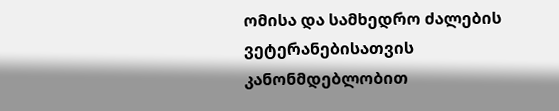ომისა და სამხედრო ძალების ვეტერანებისათვის კანონმდებლობით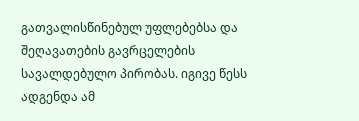გათვალისწინებულ უფლებებსა და შეღავათების გავრცელების სავალდებულო პირობას. იგივე წესს ადგენდა ამ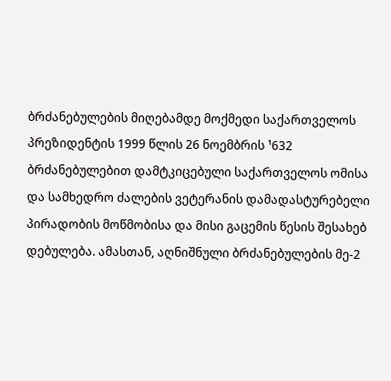ბრძანებულების მიღებამდე მოქმედი საქართველოს პრეზიდენტის 1999 წლის 26 ნოემბრის ¹632 ბრძანებულებით დამტკიცებული საქართველოს ომისა და სამხედრო ძალების ვეტერანის დამადასტურებელი პირადობის მოწმობისა და მისი გაცემის წესის შესახებ დებულება. ამასთან, აღნიშნული ბრძანებულების მე-2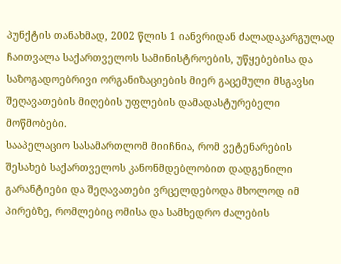პუნქტის თანახმად, 2002 წლის 1 იანვრიდან ძალადაკარგულად ჩაითვალა საქართველოს სამინისტროების, უწყებებისა და საზოგადოებრივი ორგანიზაციების მიერ გაცემული მსგავსი შეღავათების მიღების უფლების დამადასტურებელი მოწმობები.
სააპელაციო სასამართლომ მიიჩნია, რომ ვეტენარების შესახებ საქართველოს კანონმდებლობით დადგენილი გარანტიები და შეღავათები ვრცელდებოდა მხოლოდ იმ პირებზე, რომლებიც ომისა და სამხედრო ძალების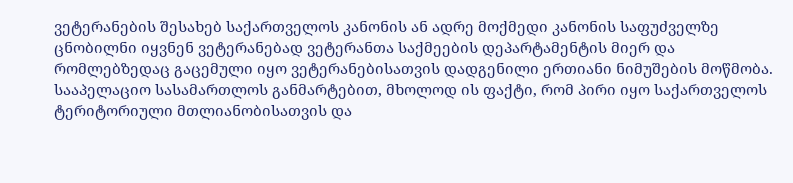ვეტერანების შესახებ საქართველოს კანონის ან ადრე მოქმედი კანონის საფუძველზე ცნობილნი იყვნენ ვეტერანებად ვეტერანთა საქმეების დეპარტამენტის მიერ და რომლებზედაც გაცემული იყო ვეტერანებისათვის დადგენილი ერთიანი ნიმუშების მოწმობა. სააპელაციო სასამართლოს განმარტებით, მხოლოდ ის ფაქტი, რომ პირი იყო საქართველოს ტერიტორიული მთლიანობისათვის და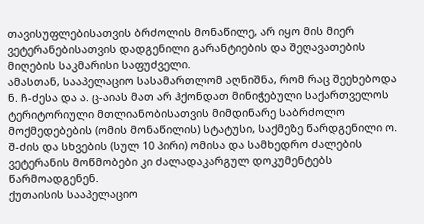თავისუფლებისათვის ბრძოლის მონაწილე, არ იყო მის მიერ ვეტერანებისათვის დადგენილი გარანტიების და შეღავათების მიღების საკმარისი საფუძველი.
ამასთან, სააპელაციო სასამართლომ აღნიშნა, რომ რაც შეეხებოდა ნ. ჩ-ძესა და ა. ც-აიას მათ არ ჰქონდათ მინიჭებული საქართველოს ტერიტორიული მთლიანობისათვის მიმდინარე საბრძოლო მოქმედებების (ომის მონაწილის) სტატუსი, საქმეზე წარდგენილი ო. შ-ძის და სხვების (სულ 10 პირი) ომისა და სამხედრო ძალების ვეტერანის მოწმობები კი ძალადაკარგულ დოკუმენტებს წარმოადგენენ.
ქუთაისის სააპელაციო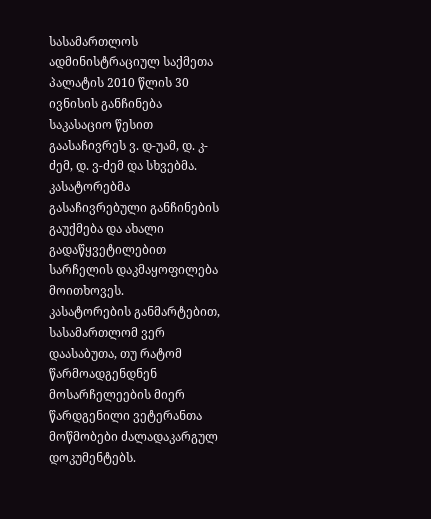სასამართლოს ადმინისტრაციულ საქმეთა პალატის 2010 წლის 30 ივნისის განჩინება საკასაციო წესით გაასაჩივრეს ვ. დ-უამ, დ. კ-ძემ, დ. ვ-ძემ და სხვებმა. კასატორებმა გასაჩივრებული განჩინების გაუქმება და ახალი გადაწყვეტილებით სარჩელის დაკმაყოფილება მოითხოვეს.
კასატორების განმარტებით, სასამართლომ ვერ დაასაბუთა, თუ რატომ წარმოადგენდნენ მოსარჩელეების მიერ წარდგენილი ვეტერანთა მოწმობები ძალადაკარგულ დოკუმენტებს.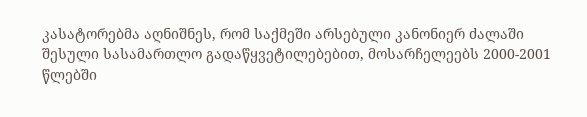კასატორებმა აღნიშნეს, რომ საქმეში არსებული კანონიერ ძალაში შესული სასამართლო გადაწყვეტილებებით, მოსარჩელეებს 2000-2001 წლებში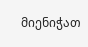მიენიჭათ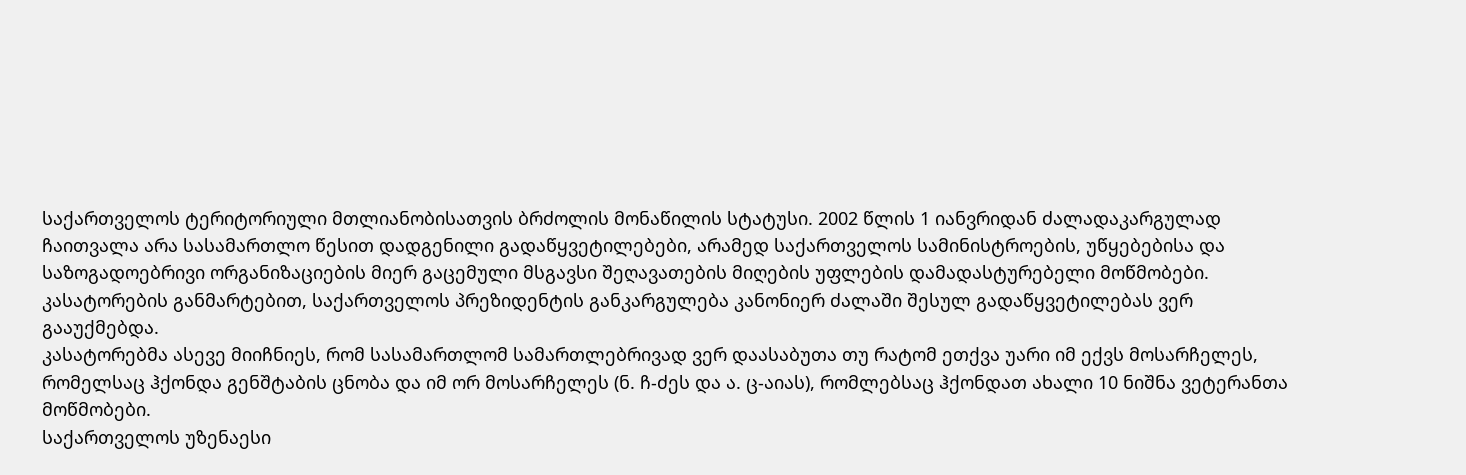საქართველოს ტერიტორიული მთლიანობისათვის ბრძოლის მონაწილის სტატუსი. 2002 წლის 1 იანვრიდან ძალადაკარგულად ჩაითვალა არა სასამართლო წესით დადგენილი გადაწყვეტილებები, არამედ საქართველოს სამინისტროების, უწყებებისა და საზოგადოებრივი ორგანიზაციების მიერ გაცემული მსგავსი შეღავათების მიღების უფლების დამადასტურებელი მოწმობები. კასატორების განმარტებით, საქართველოს პრეზიდენტის განკარგულება კანონიერ ძალაში შესულ გადაწყვეტილებას ვერ გააუქმებდა.
კასატორებმა ასევე მიიჩნიეს, რომ სასამართლომ სამართლებრივად ვერ დაასაბუთა თუ რატომ ეთქვა უარი იმ ექვს მოსარჩელეს, რომელსაც ჰქონდა გენშტაბის ცნობა და იმ ორ მოსარჩელეს (ნ. ჩ-ძეს და ა. ც-აიას), რომლებსაც ჰქონდათ ახალი 10 ნიშნა ვეტერანთა მოწმობები.
საქართველოს უზენაესი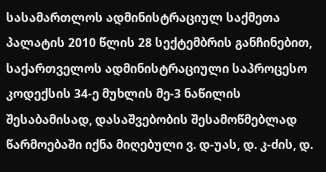სასამართლოს ადმინისტრაციულ საქმეთა პალატის 2010 წლის 28 სექტემბრის განჩინებით, საქართველოს ადმინისტრაციული საპროცესო კოდექსის 34-ე მუხლის მე-3 ნაწილის შესაბამისად, დასაშვებობის შესამოწმებლად წარმოებაში იქნა მიღებული ვ. დ-უას, დ. კ-ძის, დ.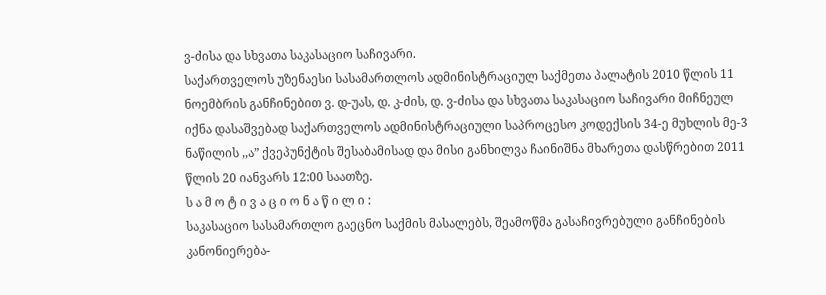ვ-ძისა და სხვათა საკასაციო საჩივარი.
საქართველოს უზენაესი სასამართლოს ადმინისტრაციულ საქმეთა პალატის 2010 წლის 11 ნოემბრის განჩინებით ვ. დ-უას, დ. კ-ძის, დ. ვ-ძისა და სხვათა საკასაციო საჩივარი მიჩნეულ იქნა დასაშვებად საქართველოს ადმინისტრაციული საპროცესო კოდექსის 34-ე მუხლის მე-3 ნაწილის ,,ა” ქვეპუნქტის შესაბამისად და მისი განხილვა ჩაინიშნა მხარეთა დასწრებით 2011 წლის 20 იანვარს 12:00 საათზე.
ს ა მ ო ტ ი ვ ა ც ი ო ნ ა წ ი ლ ი :
საკასაციო სასამართლო გაეცნო საქმის მასალებს, შეამოწმა გასაჩივრებული განჩინების კანონიერება-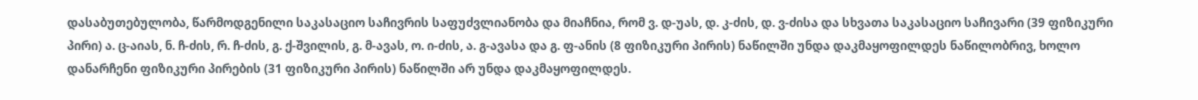დასაბუთებულობა, წარმოდგენილი საკასაციო საჩივრის საფუძვლიანობა და მიაჩნია, რომ ვ. დ-უას, დ. კ-ძის, დ. ვ-ძისა და სხვათა საკასაციო საჩივარი (39 ფიზიკური პირი) ა. ც-აიას, ნ. ჩ-ძის, რ. ჩ-ძის, გ. ქ-შვილის, გ. მ-ავას, ო. ი-ძის, ა. გ-ავასა და გ. ფ-ანის (8 ფიზიკური პირის) ნაწილში უნდა დაკმაყოფილდეს ნაწილობრივ, ხოლო დანარჩენი ფიზიკური პირების (31 ფიზიკური პირის) ნაწილში არ უნდა დაკმაყოფილდეს.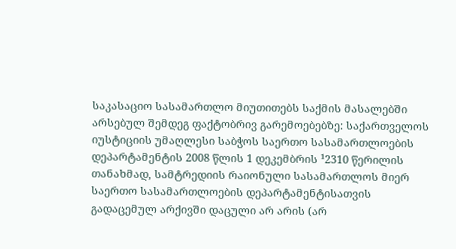საკასაციო სასამართლო მიუთითებს საქმის მასალებში არსებულ შემდეგ ფაქტობრივ გარემოებებზე: საქართველოს იუსტიციის უმაღლესი საბჭოს საერთო სასამართლოების დეპარტამენტის 2008 წლის 1 დეკემბრის ¹2310 წერილის თანახმად, სამტრედიის რაიონული სასამართლოს მიერ საერთო სასამართლოების დეპარტამენტისათვის გადაცემულ არქივში დაცული არ არის (არ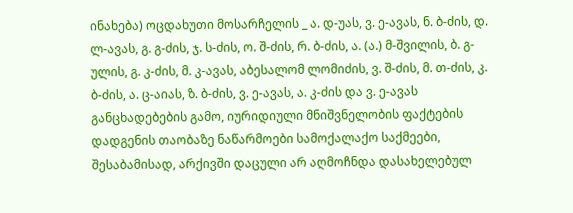ინახება) ოცდახუთი მოსარჩელის _ ა. დ-უას, ვ. ე-ავას, ნ. ბ-ძის, დ. ლ-ავას, გ. გ-ძის, ჯ. ს-ძის, ო. შ-ძის, რ. ბ-ძის, ა. (ა.) მ-შვილის, ბ. გ-ულის, გ. კ-ძის, მ. კ-ავას, აბესალომ ლომიძის, ვ. შ-ძის, მ. თ-ძის, კ. ბ-ძის, ა. ც-აიას, ზ. ბ-ძის, ვ. ე-ავას, ა. კ-ძის და ვ. ე-ავას განცხადებების გამო, იურიდიული მნიშვნელობის ფაქტების დადგენის თაობაზე ნაწარმოები სამოქალაქო საქმეები, შესაბამისად, არქივში დაცული არ აღმოჩნდა დასახელებულ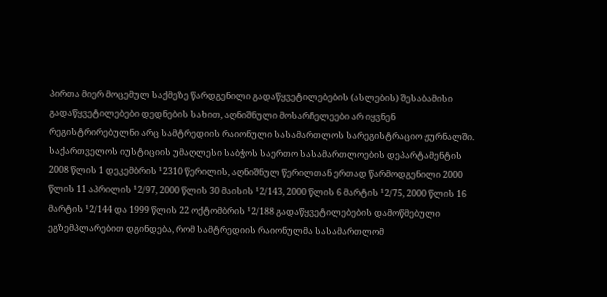პირთა მიერ მოცემულ საქმეზე წარდგენილი გადაწყვეტილებების (ასლების) შესაბამისი გადაწყვეტილებები დედნების სახით, აღნიშნული მოსარჩელეები არ იყვნენ რეგისტრირებულნი არც სამტრედიის რაიონული სასამართლოს სარეგისტრაციო ჟურნალში. საქართველოს იუსტიციის უმაღლესი საბჭოს საერთო სასამართლოების დეპარტამენტის 2008 წლის 1 დეკემბრის ¹2310 წერილის, აღნიშნულ წერილთან ერთად წარმოდგენილი 2000 წლის 11 აპრილის ¹2/97, 2000 წლის 30 მაისის ¹2/143, 2000 წლის 6 მარტის ¹2/75, 2000 წლის 16 მარტის ¹2/144 და 1999 წლის 22 ოქტომბრის ¹2/188 გადაწყვეტილებების დამოწმებული ეგზემპლარებით დგინდება, რომ სამტრედიის რაიონულმა სასამართლომ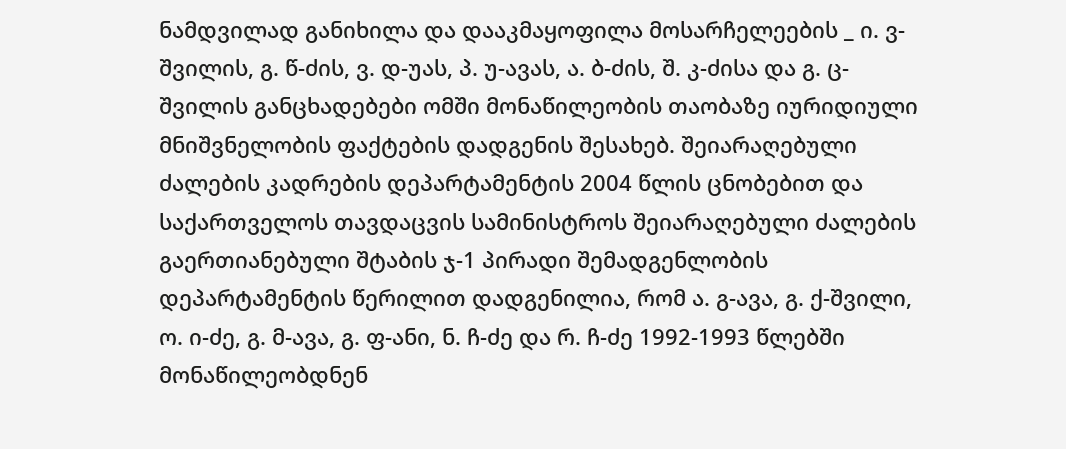ნამდვილად განიხილა და დააკმაყოფილა მოსარჩელეების _ ი. ვ-შვილის, გ. წ-ძის, ვ. დ-უას, პ. უ-ავას, ა. ბ-ძის, შ. კ-ძისა და გ. ც-შვილის განცხადებები ომში მონაწილეობის თაობაზე იურიდიული მნიშვნელობის ფაქტების დადგენის შესახებ. შეიარაღებული ძალების კადრების დეპარტამენტის 2004 წლის ცნობებით და საქართველოს თავდაცვის სამინისტროს შეიარაღებული ძალების გაერთიანებული შტაბის ჯ-1 პირადი შემადგენლობის დეპარტამენტის წერილით დადგენილია, რომ ა. გ-ავა, გ. ქ-შვილი, ო. ი-ძე, გ. მ-ავა, გ. ფ-ანი, ნ. ჩ-ძე და რ. ჩ-ძე 1992-1993 წლებში მონაწილეობდნენ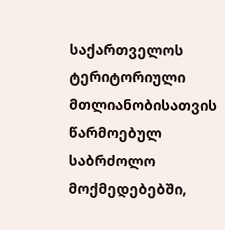საქართველოს ტერიტორიული მთლიანობისათვის წარმოებულ საბრძოლო მოქმედებებში,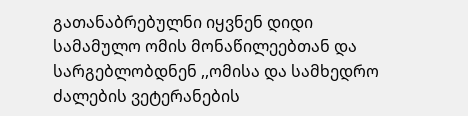გათანაბრებულნი იყვნენ დიდი სამამულო ომის მონაწილეებთან და სარგებლობდნენ ,,ომისა და სამხედრო ძალების ვეტერანების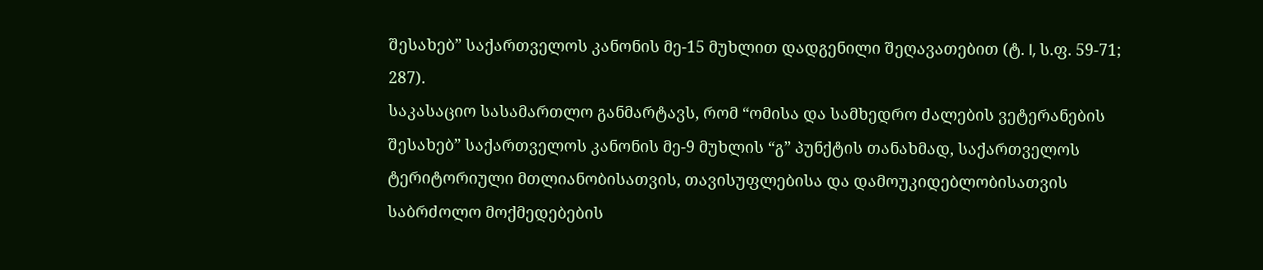შესახებ” საქართველოს კანონის მე-15 მუხლით დადგენილი შეღავათებით (ტ. I, ს.ფ. 59-71; 287).
საკასაციო სასამართლო განმარტავს, რომ “ომისა და სამხედრო ძალების ვეტერანების შესახებ” საქართველოს კანონის მე-9 მუხლის “გ” პუნქტის თანახმად, საქართველოს ტერიტორიული მთლიანობისათვის, თავისუფლებისა და დამოუკიდებლობისათვის საბრძოლო მოქმედებების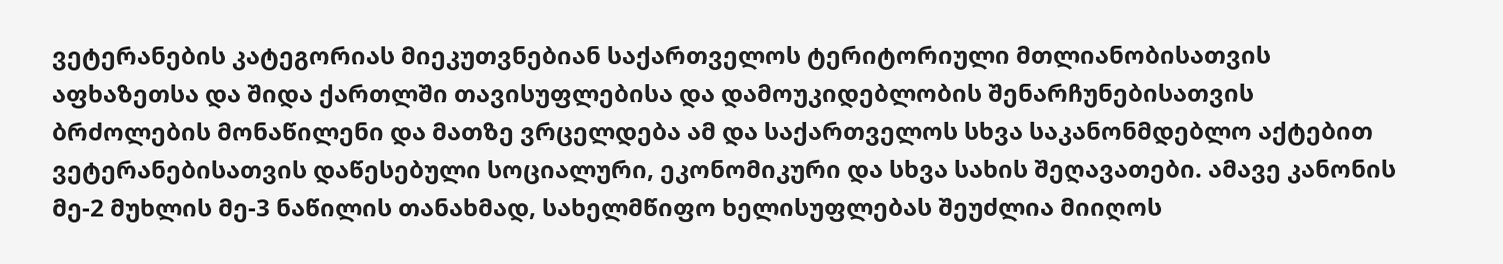ვეტერანების კატეგორიას მიეკუთვნებიან საქართველოს ტერიტორიული მთლიანობისათვის აფხაზეთსა და შიდა ქართლში თავისუფლებისა და დამოუკიდებლობის შენარჩუნებისათვის ბრძოლების მონაწილენი და მათზე ვრცელდება ამ და საქართველოს სხვა საკანონმდებლო აქტებით ვეტერანებისათვის დაწესებული სოციალური, ეკონომიკური და სხვა სახის შეღავათები. ამავე კანონის მე-2 მუხლის მე-3 ნაწილის თანახმად, სახელმწიფო ხელისუფლებას შეუძლია მიიღოს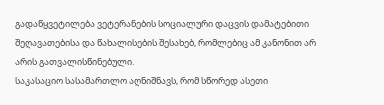გადაწყვეტილება ვეტერანების სოციალური დაცვის დამატებითი შეღავათებისა და წახალისების შესახებ, რომლებიც ამ კანონით არ არის გათვალისწინებული.
საკასაციო სასამართლო აღნიშნავს, რომ სწორედ ასეთი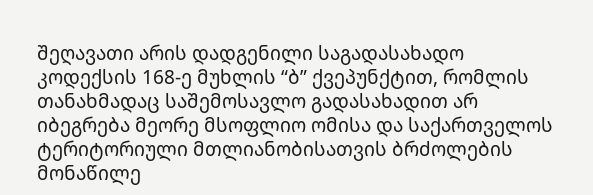შეღავათი არის დადგენილი საგადასახადო კოდექსის 168-ე მუხლის “ბ” ქვეპუნქტით, რომლის თანახმადაც საშემოსავლო გადასახადით არ იბეგრება მეორე მსოფლიო ომისა და საქართველოს ტერიტორიული მთლიანობისათვის ბრძოლების მონაწილე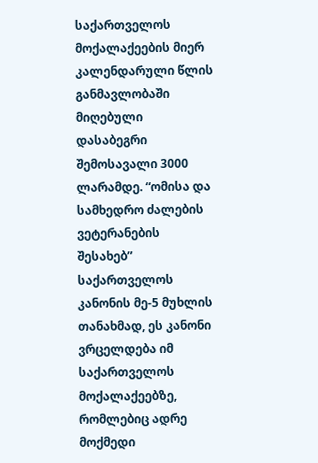საქართველოს მოქალაქეების მიერ კალენდარული წლის განმავლობაში მიღებული დასაბეგრი შემოსავალი 3000 ლარამდე. “ომისა და სამხედრო ძალების ვეტერანების შესახებ” საქართველოს კანონის მე-5 მუხლის თანახმად, ეს კანონი ვრცელდება იმ საქართველოს მოქალაქეებზე, რომლებიც ადრე მოქმედი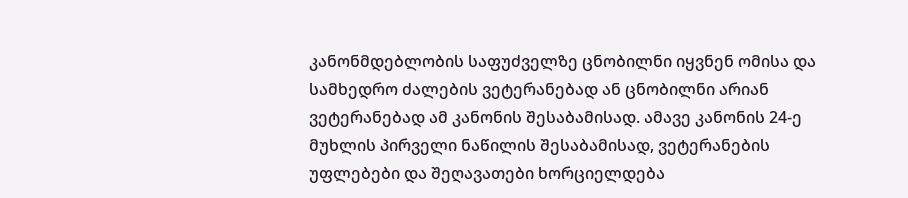კანონმდებლობის საფუძველზე ცნობილნი იყვნენ ომისა და სამხედრო ძალების ვეტერანებად ან ცნობილნი არიან ვეტერანებად ამ კანონის შესაბამისად. ამავე კანონის 24-ე მუხლის პირველი ნაწილის შესაბამისად, ვეტერანების უფლებები და შეღავათები ხორციელდება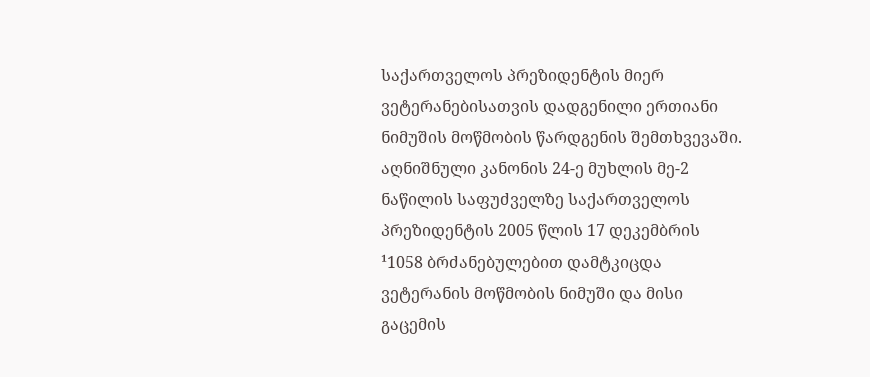საქართველოს პრეზიდენტის მიერ ვეტერანებისათვის დადგენილი ერთიანი ნიმუშის მოწმობის წარდგენის შემთხვევაში. აღნიშნული კანონის 24-ე მუხლის მე-2 ნაწილის საფუძველზე საქართველოს პრეზიდენტის 2005 წლის 17 დეკემბრის ¹1058 ბრძანებულებით დამტკიცდა ვეტერანის მოწმობის ნიმუში და მისი გაცემის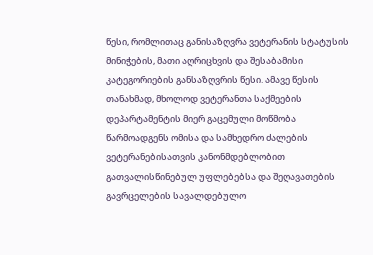წესი, რომლითაც განისაზღვრა ვეტერანის სტატუსის მინიჭების, მათი აღრიცხვის და შესაბამისი კატეგორიების განსაზღვრის წესი. ამავე წესის თანახმად, მხოლოდ ვეტერანთა საქმეების დეპარტამენტის მიერ გაცემული მოწმობა წარმოადგენს ომისა და სამხედრო ძალების ვეტერანებისათვის კანონმდებლობით გათვალისწინებულ უფლებებსა და შეღავათების გავრცელების სავალდებულო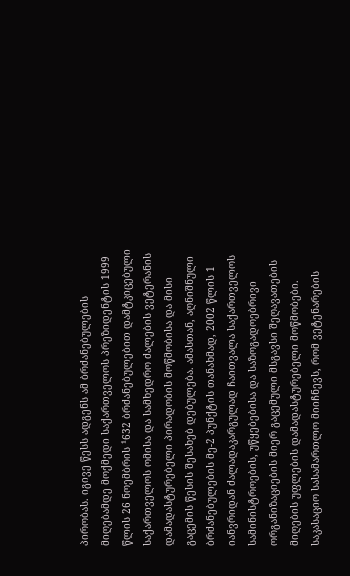პირობას. იგივე წესს ადგენს ამ ბრძანებულების მიღებამდე მოქმედი საქართველოს პრეზიდენტის 1999 წლის 26 ნოემბრის ¹632 ბრძანებულებით დამტკიცებული საქართველოს ომისა და სამხედრო ძალების ვეტერანის დამადასტურებელი პირადობის მოწმობისა და მისი გაცემის წესის შესახებ დებულება. ამასთან, აღნიშნული ბრძანებულების მე-2 პუნქტის თანახმად, 2002 წლის 1 იანვრიდან ძალადაკარგულად ჩაითვალა საქართველოს სამინისტროების, უწყებებისა და საზოგადოებრივი ორგანიზაციების მიერ გაცემული მსგავსი შეღავათების მიღების უფლების დამადასტურებელი მოწმობები.
საკასაციო სასამართლო მიიჩნევს, რომ ვეტენარების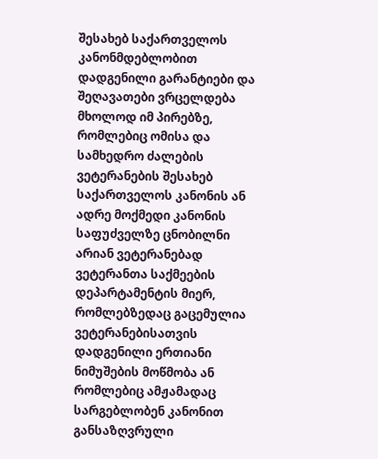შესახებ საქართველოს კანონმდებლობით დადგენილი გარანტიები და შეღავათები ვრცელდება მხოლოდ იმ პირებზე, რომლებიც ომისა და სამხედრო ძალების ვეტერანების შესახებ საქართველოს კანონის ან ადრე მოქმედი კანონის საფუძველზე ცნობილნი არიან ვეტერანებად ვეტერანთა საქმეების დეპარტამენტის მიერ, რომლებზედაც გაცემულია ვეტერანებისათვის დადგენილი ერთიანი ნიმუშების მოწმობა ან რომლებიც ამჟამადაც სარგებლობენ კანონით განსაზღვრული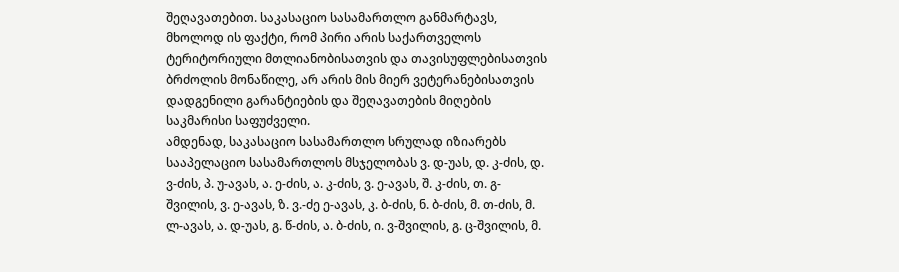შეღავათებით. საკასაციო სასამართლო განმარტავს, მხოლოდ ის ფაქტი, რომ პირი არის საქართველოს ტერიტორიული მთლიანობისათვის და თავისუფლებისათვის ბრძოლის მონაწილე, არ არის მის მიერ ვეტერანებისათვის დადგენილი გარანტიების და შეღავათების მიღების საკმარისი საფუძველი.
ამდენად, საკასაციო სასამართლო სრულად იზიარებს სააპელაციო სასამართლოს მსჯელობას ვ. დ-უას, დ. კ-ძის, დ. ვ-ძის, პ. უ-ავას, ა. ე-ძის, ა. კ-ძის, ვ. ე-ავას, შ. კ-ძის, თ. გ-შვილის, ვ. ე-ავას, ზ. ვ.-ძე ე-ავას, კ. ბ-ძის, ნ. ბ-ძის, მ. თ-ძის, მ. ლ-ავას, ა. დ-უას, გ. წ-ძის, ა. ბ-ძის, ი. ვ-შვილის, გ. ც-შვილის, მ.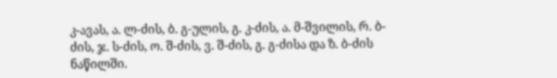კ-ავას, ა. ლ-ძის, ბ. გ-ულის, გ. კ-ძის, ა. მ-შვილის, რ. ბ-ძის, ჯ. ს-ძის, ო. შ-ძის, ვ. შ-ძის, გ. გ-ძისა და ზ. ბ-ძის ნაწილში.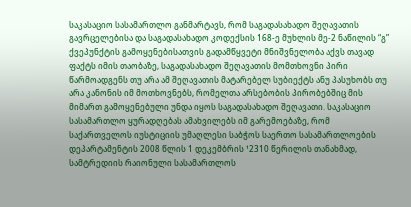საკასაციო სასამართლო განმარტავს, რომ საგადასახადო შეღავათის გავრცელებისა და საგადასახადო კოდექსის 168-ე მუხლის მე-2 ნაწილის “გ” ქვეპუნქტის გამოყენებისათვის გადამწყვეტი მნიშვნელობა აქვს თავად ფაქტს იმის თაობაზე, საგადასახადო შეღავათის მომთხოვნი პირი წარმოადგენს თუ არა ამ შეღავათის მატარებელ სუბიექტს ანუ პასუხობს თუ არა კანონის იმ მოთხოვნებს, რომელთა არსებობის პირობებშიც მის მიმართ გამოყენებული უნდა იყოს საგადასახადო შეღავათი. საკასაციო სასამართლო ყურადღებას ამახვილებს იმ გარემოებაზე, რომ საქართველოს იუსტიციის უმაღლესი საბჭოს საერთო სასამართლოების დეპარტამენტის 2008 წლის 1 დეკემბრის ¹2310 წერილის თანახმად, სამტრედიის რაიონული სასამართლოს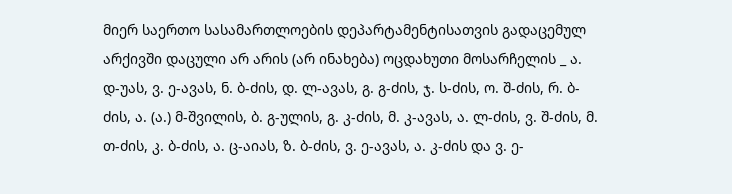მიერ საერთო სასამართლოების დეპარტამენტისათვის გადაცემულ არქივში დაცული არ არის (არ ინახება) ოცდახუთი მოსარჩელის _ ა. დ-უას, ვ. ე-ავას, ნ. ბ-ძის, დ. ლ-ავას, გ. გ-ძის, ჯ. ს-ძის, ო. შ-ძის, რ. ბ-ძის, ა. (ა.) მ-შვილის, ბ. გ-ულის, გ. კ-ძის, მ. კ-ავას, ა. ლ-ძის, ვ. შ-ძის, მ. თ-ძის, კ. ბ-ძის, ა. ც-აიას, ზ. ბ-ძის, ვ. ე-ავას, ა. კ-ძის და ვ. ე-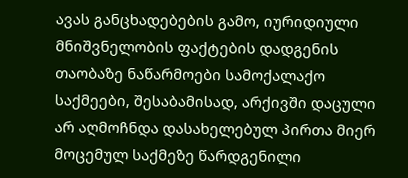ავას განცხადებების გამო, იურიდიული მნიშვნელობის ფაქტების დადგენის თაობაზე ნაწარმოები სამოქალაქო საქმეები, შესაბამისად, არქივში დაცული არ აღმოჩნდა დასახელებულ პირთა მიერ მოცემულ საქმეზე წარდგენილი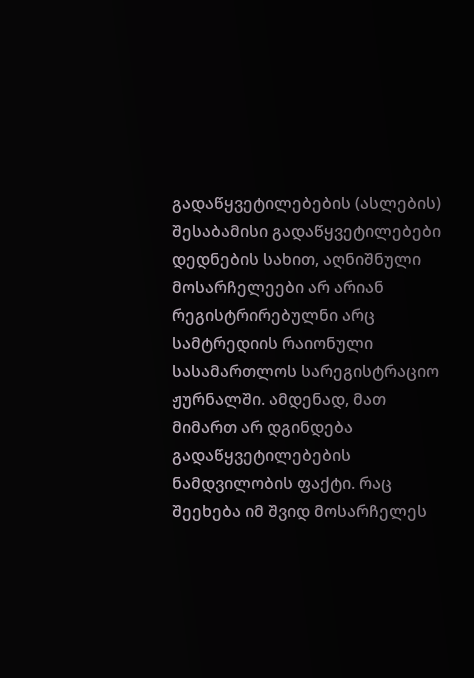გადაწყვეტილებების (ასლების) შესაბამისი გადაწყვეტილებები დედნების სახით, აღნიშნული მოსარჩელეები არ არიან რეგისტრირებულნი არც სამტრედიის რაიონული სასამართლოს სარეგისტრაციო ჟურნალში. ამდენად, მათ მიმართ არ დგინდება გადაწყვეტილებების ნამდვილობის ფაქტი. რაც შეეხება იმ შვიდ მოსარჩელეს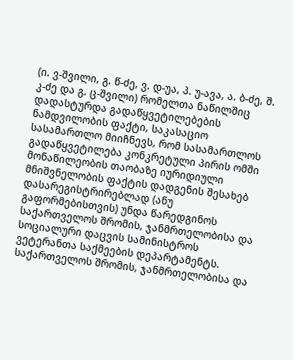(ი. ვ-შვილი, გ. წ-ძე, ვ. დ-უა, პ. უ-ავა, ა. ბ-ძე, შ. კ-ძე და გ. ც-შვილი) რომელთა ნაწილშიც დადასტურდა გადაწყვეტილებების ნამდვილობის ფაქტი, საკასაციო სასამართლო მიიჩნევს, რომ სასამართლოს გადაწყვეტილება კონკრეტული პირის ომში მონაწილეობის თაობაზე იურიდიული მნიშვნელობის ფაქტის დადგენის შესახებ დასარეგისტრირებლად (ანუ გაფორმებისთვის) უნდა წარედგინოს საქართველოს შრომის, ჯანმრთელობისა და სოციალური დაცვის სამინისტროს ვეტერანთა საქმეების დეპარტამენტს. საქართველოს შრომის, ჯანმრთელობისა და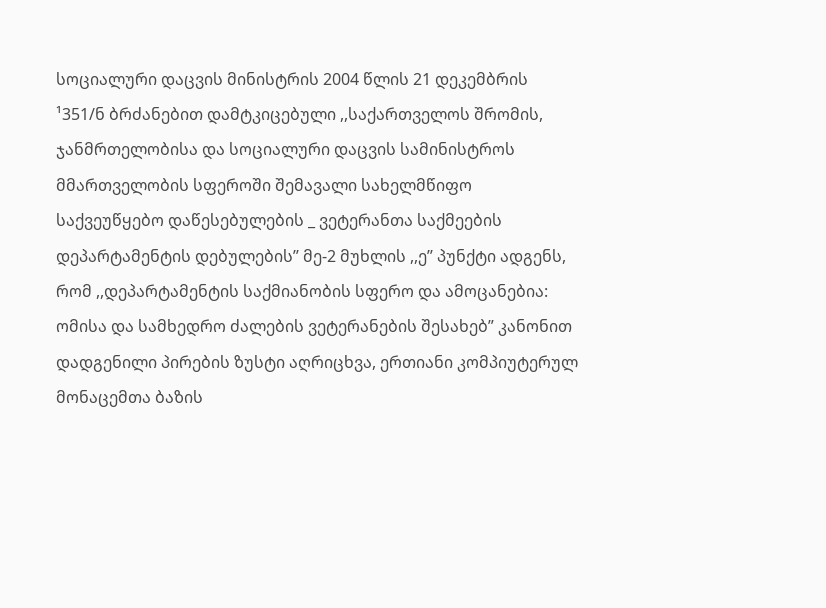სოციალური დაცვის მინისტრის 2004 წლის 21 დეკემბრის ¹351/ნ ბრძანებით დამტკიცებული ,,საქართველოს შრომის, ჯანმრთელობისა და სოციალური დაცვის სამინისტროს მმართველობის სფეროში შემავალი სახელმწიფო საქვეუწყებო დაწესებულების _ ვეტერანთა საქმეების დეპარტამენტის დებულების’’ მე-2 მუხლის ,,ე’’ პუნქტი ადგენს, რომ ,,დეპარტამენტის საქმიანობის სფერო და ამოცანებია: ომისა და სამხედრო ძალების ვეტერანების შესახებ” კანონით დადგენილი პირების ზუსტი აღრიცხვა, ერთიანი კომპიუტერულ მონაცემთა ბაზის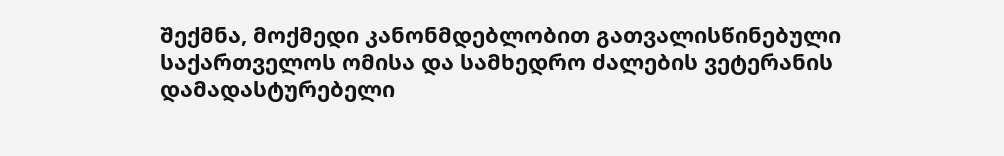შექმნა, მოქმედი კანონმდებლობით გათვალისწინებული საქართველოს ომისა და სამხედრო ძალების ვეტერანის დამადასტურებელი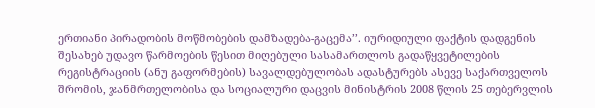ერთიანი პირადობის მოწმობების დამზადება-გაცემა’’. იურიდიული ფაქტის დადგენის შესახებ უდავო წარმოების წესით მიღებული სასამართლოს გადაწყვეტილების რეგისტრაციის (ანუ გაფორმების) სავალდებულობას ადასტურებს ასევე საქართველოს შრომის, ჯანმრთელობისა და სოციალური დაცვის მინისტრის 2008 წლის 25 თებერვლის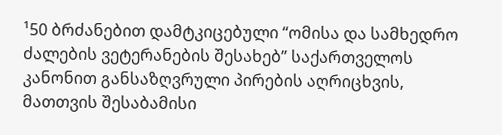¹50 ბრძანებით დამტკიცებული “ომისა და სამხედრო ძალების ვეტერანების შესახებ” საქართველოს კანონით განსაზღვრული პირების აღრიცხვის, მათთვის შესაბამისი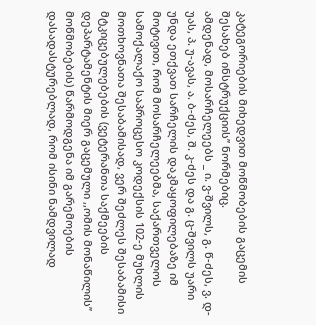კატეგორიების მიხედვით მოწმობების გაცემის შესახებ ინსტრუქციის’’ ნორმებიც.
ამდენად, მოსარჩელეებს _ ი. ვ-შვილს, გ. წ-ძეს, ვ. დ-უას, პ. უ-ავას, ა. ბ-ძეს, შ. კ-ძეს და გ. ც-შვილს უარი უნდა ეთქვათ სარჩელის დაკმაყოფილებაზე იმ მოტივით, რომ მოსარჩელეებმა, საქართველოს სამოქალაქო საპროცესო კოდექსის 102-ე მუხლის მოთხოვნათა შესაბამისად, ვერ შეძლეს შესაბამისი მტკიცებულებების (ვეტერანთა საქმეების დეპარტამენტის მიერ გაცემული ,,ომის მონაწილის’’ მოწმობების) წარმოდგენა იმ გარემოების დასადასტურებლად, რომ ისინი ნამდვილად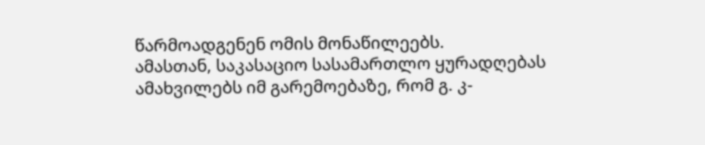წარმოადგენენ ომის მონაწილეებს.
ამასთან, საკასაციო სასამართლო ყურადღებას ამახვილებს იმ გარემოებაზე, რომ გ. კ-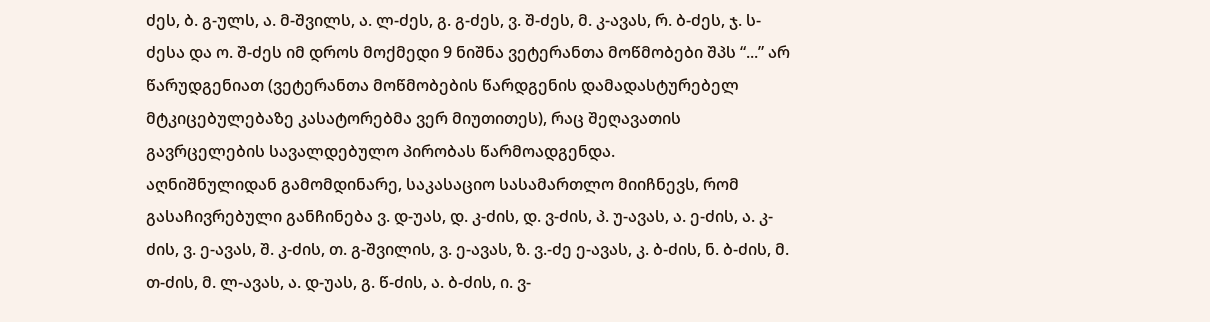ძეს, ბ. გ-ულს, ა. მ-შვილს, ა. ლ-ძეს, გ. გ-ძეს, ვ. შ-ძეს, მ. კ-ავას, რ. ბ-ძეს, ჯ. ს-ძესა და ო. შ-ძეს იმ დროს მოქმედი 9 ნიშნა ვეტერანთა მოწმობები შპს “...” არ წარუდგენიათ (ვეტერანთა მოწმობების წარდგენის დამადასტურებელ მტკიცებულებაზე კასატორებმა ვერ მიუთითეს), რაც შეღავათის გავრცელების სავალდებულო პირობას წარმოადგენდა.
აღნიშნულიდან გამომდინარე, საკასაციო სასამართლო მიიჩნევს, რომ გასაჩივრებული განჩინება ვ. დ-უას, დ. კ-ძის, დ. ვ-ძის, პ. უ-ავას, ა. ე-ძის, ა. კ-ძის, ვ. ე-ავას, შ. კ-ძის, თ. გ-შვილის, ვ. ე-ავას, ზ. ვ.-ძე ე-ავას, კ. ბ-ძის, ნ. ბ-ძის, მ. თ-ძის, მ. ლ-ავას, ა. დ-უას, გ. წ-ძის, ა. ბ-ძის, ი. ვ-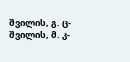შვილის, გ. ც-შვილის, მ. კ-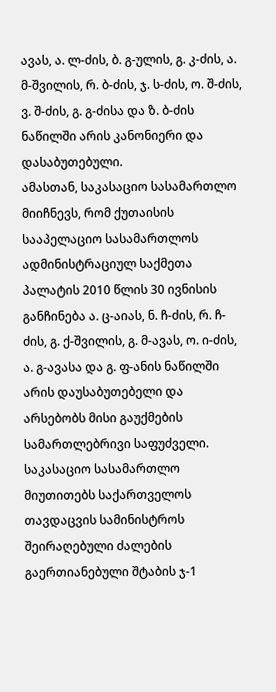ავას, ა. ლ-ძის, ბ. გ-ულის, გ. კ-ძის, ა. მ-შვილის, რ. ბ-ძის, ჯ. ს-ძის, ო. შ-ძის, ვ. შ-ძის, გ. გ-ძისა და ზ. ბ-ძის ნაწილში არის კანონიერი და დასაბუთებული.
ამასთან, საკასაციო სასამართლო მიიჩნევს, რომ ქუთაისის სააპელაციო სასამართლოს ადმინისტრაციულ საქმეთა პალატის 2010 წლის 30 ივნისის განჩინება ა. ც-აიას, ნ. ჩ-ძის, რ. ჩ-ძის, გ. ქ-შვილის, გ. მ-ავას, ო. ი-ძის, ა. გ-ავასა და გ. ფ-ანის ნაწილში არის დაუსაბუთებელი და არსებობს მისი გაუქმების სამართლებრივი საფუძველი.
საკასაციო სასამართლო მიუთითებს საქართველოს თავდაცვის სამინისტროს შეირაღებული ძალების გაერთიანებული შტაბის ჯ-1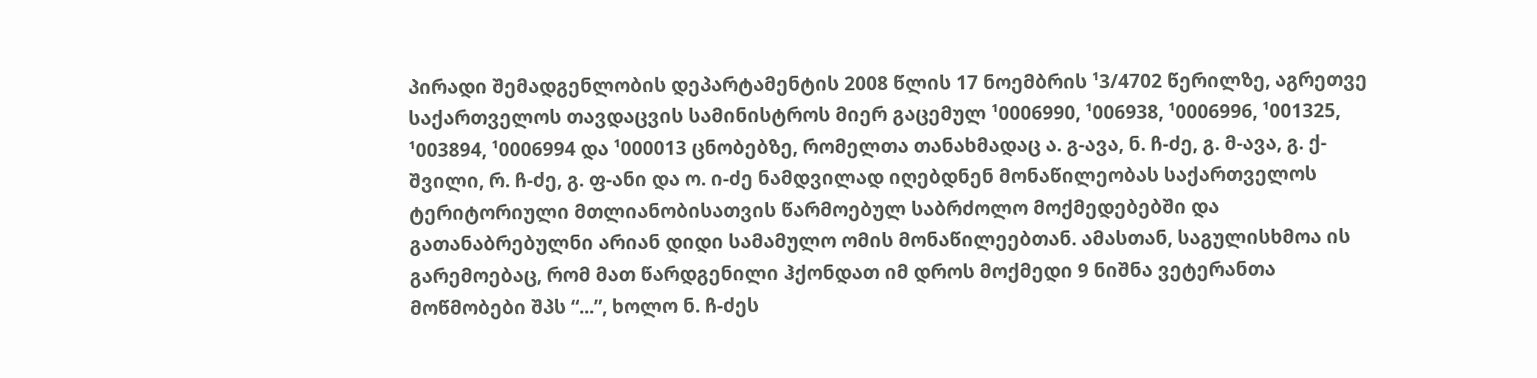პირადი შემადგენლობის დეპარტამენტის 2008 წლის 17 ნოემბრის ¹3/4702 წერილზე, აგრეთვე საქართველოს თავდაცვის სამინისტროს მიერ გაცემულ ¹0006990, ¹006938, ¹0006996, ¹001325, ¹003894, ¹0006994 და ¹000013 ცნობებზე, რომელთა თანახმადაც ა. გ-ავა, ნ. ჩ-ძე, გ. მ-ავა, გ. ქ-შვილი, რ. ჩ-ძე, გ. ფ-ანი და ო. ი-ძე ნამდვილად იღებდნენ მონაწილეობას საქართველოს ტერიტორიული მთლიანობისათვის წარმოებულ საბრძოლო მოქმედებებში და გათანაბრებულნი არიან დიდი სამამულო ომის მონაწილეებთან. ამასთან, საგულისხმოა ის გარემოებაც, რომ მათ წარდგენილი ჰქონდათ იმ დროს მოქმედი 9 ნიშნა ვეტერანთა მოწმობები შპს “...”, ხოლო ნ. ჩ-ძეს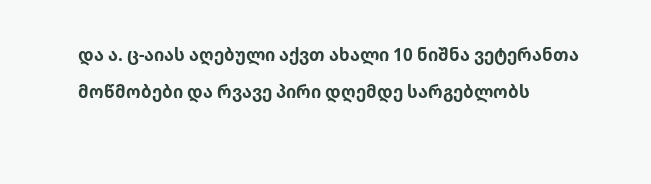და ა. ც-აიას აღებული აქვთ ახალი 10 ნიშნა ვეტერანთა მოწმობები და რვავე პირი დღემდე სარგებლობს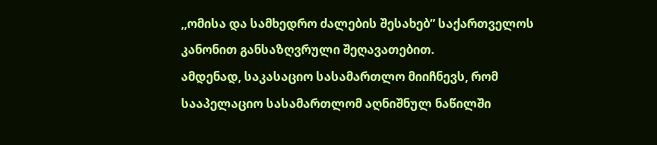,,ომისა და სამხედრო ძალების შესახებ” საქართველოს კანონით განსაზღვრული შეღავათებით.
ამდენად, საკასაციო სასამართლო მიიჩნევს, რომ სააპელაციო სასამართლომ აღნიშნულ ნაწილში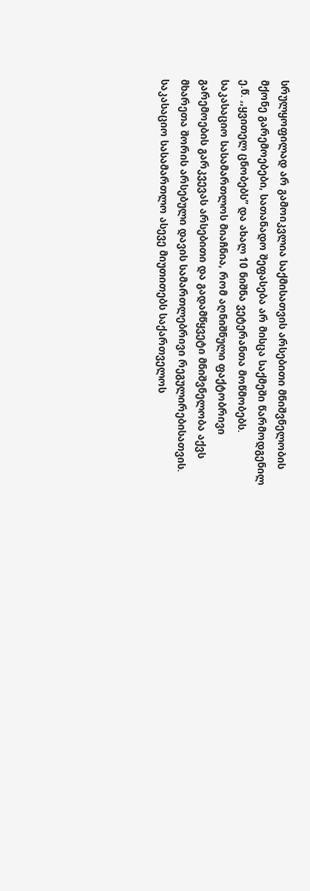სრულყოფილად არ გამოიკვლია საქმისათვის არსებითი მნიშვნელობის მქონე გარემოებები, სათანადო შეფასება არ მისცა საქმეში წარმოდგენილ ე.წ. ,,ყვითელ ცნობებს” და ახალ 10 ნიშნა ვეტერანთა მოწმობებს.
საკასაციო სასამართლოს მიაჩნია, რომ აღნიშნული ფაქტობრივი გარემოების გარკვევას არსებითი და გადამწყვეტი მნიშვნელობა აქვს მხარეთა შორის არსებული დავის სამართლებრივი რეგულირებისათვის.
საკასაციო სასამართლო ასევე მიუთითებს საქართველოს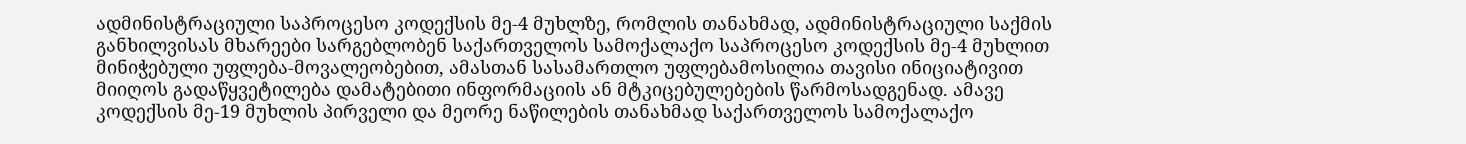ადმინისტრაციული საპროცესო კოდექსის მე-4 მუხლზე, რომლის თანახმად, ადმინისტრაციული საქმის განხილვისას მხარეები სარგებლობენ საქართველოს სამოქალაქო საპროცესო კოდექსის მე-4 მუხლით მინიჭებული უფლება-მოვალეობებით, ამასთან სასამართლო უფლებამოსილია თავისი ინიციატივით მიიღოს გადაწყვეტილება დამატებითი ინფორმაციის ან მტკიცებულებების წარმოსადგენად. ამავე კოდექსის მე-19 მუხლის პირველი და მეორე ნაწილების თანახმად საქართველოს სამოქალაქო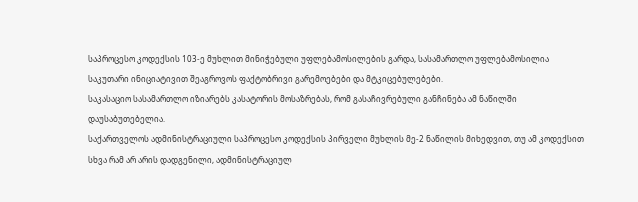საპროცესო კოდექსის 103-ე მუხლით მინიჭებული უფლებამოსილების გარდა, სასამართლო უფლებამოსილია საკუთარი ინიციატივით შეაგროვოს ფაქტობრივი გარემოებები და მტკიცებულებები.
საკასაციო სასამართლო იზიარებს კასატორის მოსაზრებას, რომ გასაჩივრებული განჩინება ამ ნაწილში დაუსაბუთებელია.
საქართველოს ადმინისტრაციული საპროცესო კოდექსის პირველი მუხლის მე-2 ნაწილის მიხედვით, თუ ამ კოდექსით სხვა რამ არ არის დადგენილი, ადმინისტრაციულ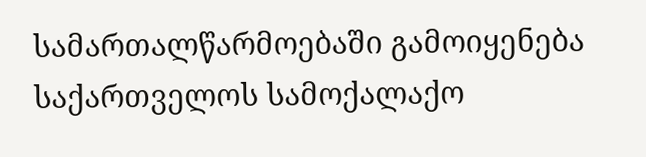სამართალწარმოებაში გამოიყენება საქართველოს სამოქალაქო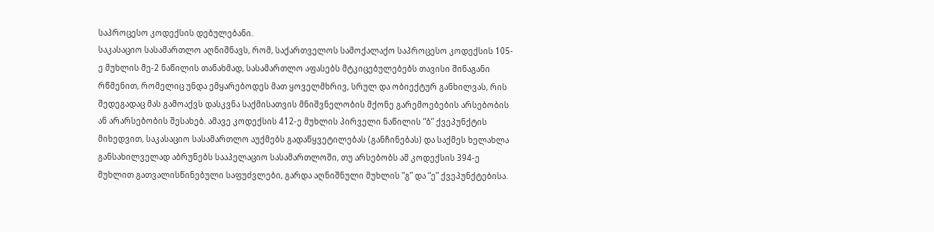საპროცესო კოდექსის დებულებანი.
საკასაციო სასამართლო აღნიშნავს, რომ, საქართველოს სამოქალაქო საპროცესო კოდექსის 105-ე მუხლის მე-2 ნაწილის თანახმად, სასამართლო აფასებს მტკიცებულებებს თავისი შინაგანი რწმენით, რომელიც უნდა ემყარებოდეს მათ ყოველმხრივ, სრულ და ობიექტურ განხილვას, რის შედეგადაც მას გამოაქვს დასკვნა საქმისათვის მნიშვნელობის მქონე გარემოებების არსებობის ან არარსებობის შესახებ. ამავე კოდექსის 412-ე მუხლის პირველი ნაწილის “ბ” ქვეპუნქტის მიხედვით, საკასაციო სასამართლო აუქმებს გადაწყვეტილებას (განჩინებას) და საქმეს ხელახლა განსახილველად აბრუნებს სააპელაციო სასამართლოში, თუ არსებობს ამ კოდექსის 394-ე მუხლით გათვალისწინებული საფუძვლები, გარდა აღნიშნული მუხლის “გ” და “ე” ქვეპუნქტებისა.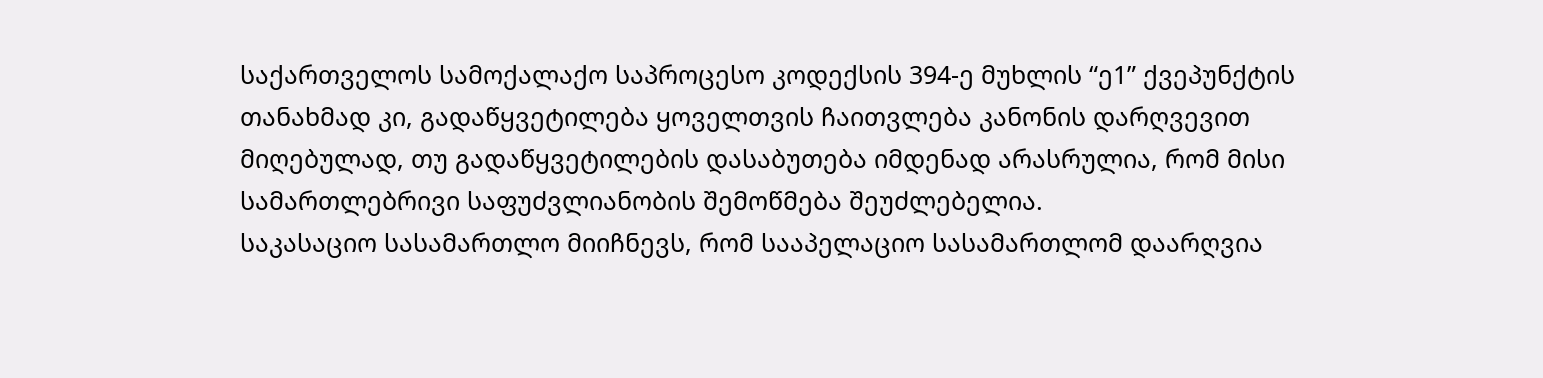საქართველოს სამოქალაქო საპროცესო კოდექსის 394-ე მუხლის “ე1” ქვეპუნქტის თანახმად კი, გადაწყვეტილება ყოველთვის ჩაითვლება კანონის დარღვევით მიღებულად, თუ გადაწყვეტილების დასაბუთება იმდენად არასრულია, რომ მისი სამართლებრივი საფუძვლიანობის შემოწმება შეუძლებელია.
საკასაციო სასამართლო მიიჩნევს, რომ სააპელაციო სასამართლომ დაარღვია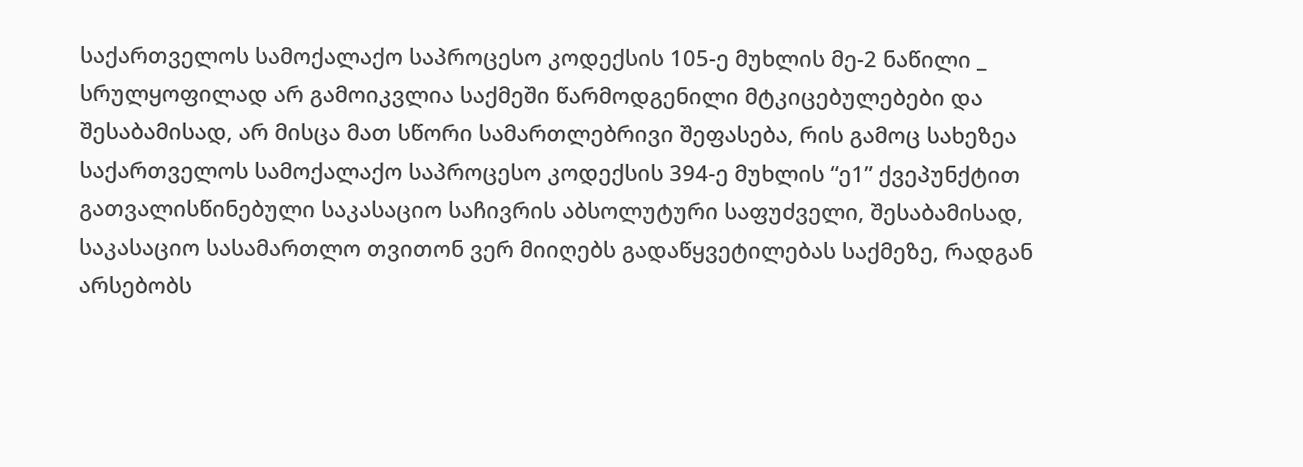საქართველოს სამოქალაქო საპროცესო კოდექსის 105-ე მუხლის მე-2 ნაწილი _ სრულყოფილად არ გამოიკვლია საქმეში წარმოდგენილი მტკიცებულებები და შესაბამისად, არ მისცა მათ სწორი სამართლებრივი შეფასება, რის გამოც სახეზეა საქართველოს სამოქალაქო საპროცესო კოდექსის 394-ე მუხლის “ე1” ქვეპუნქტით გათვალისწინებული საკასაციო საჩივრის აბსოლუტური საფუძველი, შესაბამისად, საკასაციო სასამართლო თვითონ ვერ მიიღებს გადაწყვეტილებას საქმეზე, რადგან არსებობს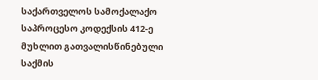საქართველოს სამოქალაქო საპროცესო კოდექსის 412-ე მუხლით გათვალისწინებული საქმის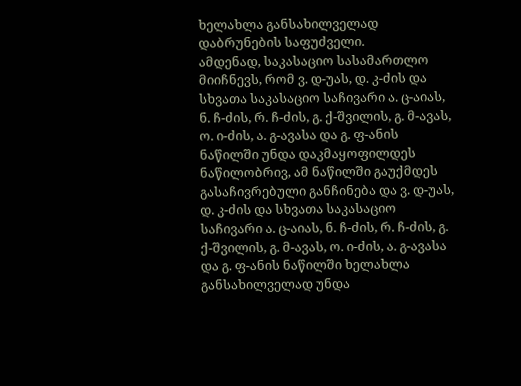ხელახლა განსახილველად დაბრუნების საფუძველი.
ამდენად, საკასაციო სასამართლო მიიჩნევს, რომ ვ. დ-უას, დ. კ-ძის და სხვათა საკასაციო საჩივარი ა. ც-აიას, ნ. ჩ-ძის, რ. ჩ-ძის, გ. ქ-შვილის, გ. მ-ავას, ო. ი-ძის, ა. გ-ავასა და გ. ფ-ანის ნაწილში უნდა დაკმაყოფილდეს ნაწილობრივ, ამ ნაწილში გაუქმდეს გასაჩივრებული განჩინება და ვ. დ-უას, დ. კ-ძის და სხვათა საკასაციო საჩივარი ა. ც-აიას, ნ. ჩ-ძის, რ. ჩ-ძის, გ. ქ-შვილის, გ. მ-ავას, ო. ი-ძის, ა. გ-ავასა და გ. ფ-ანის ნაწილში ხელახლა განსახილველად უნდა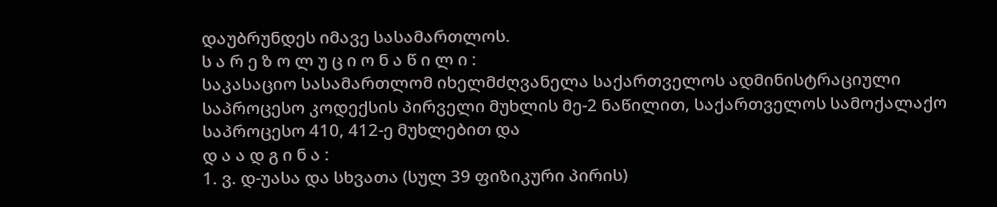დაუბრუნდეს იმავე სასამართლოს.
ს ა რ ე ზ ო ლ უ ც ი ო ნ ა წ ი ლ ი :
საკასაციო სასამართლომ იხელმძღვანელა საქართველოს ადმინისტრაციული საპროცესო კოდექსის პირველი მუხლის მე-2 ნაწილით, საქართველოს სამოქალაქო საპროცესო 410, 412-ე მუხლებით და
დ ა ა დ გ ი ნ ა :
1. ვ. დ-უასა და სხვათა (სულ 39 ფიზიკური პირის)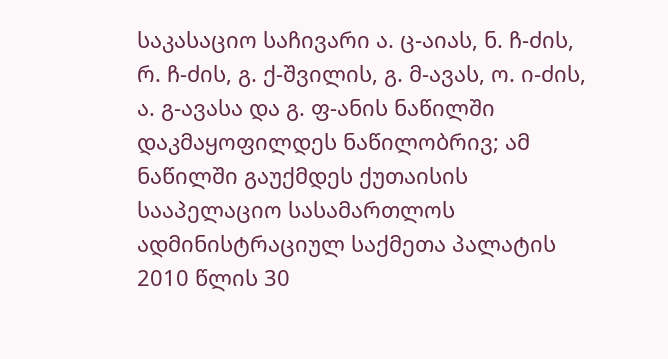საკასაციო საჩივარი ა. ც-აიას, ნ. ჩ-ძის, რ. ჩ-ძის, გ. ქ-შვილის, გ. მ-ავას, ო. ი-ძის, ა. გ-ავასა და გ. ფ-ანის ნაწილში დაკმაყოფილდეს ნაწილობრივ; ამ ნაწილში გაუქმდეს ქუთაისის სააპელაციო სასამართლოს ადმინისტრაციულ საქმეთა პალატის 2010 წლის 30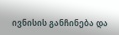ივნისის განჩინება და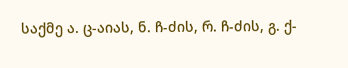საქმე ა. ც-აიას, ნ. ჩ-ძის, რ. ჩ-ძის, გ. ქ-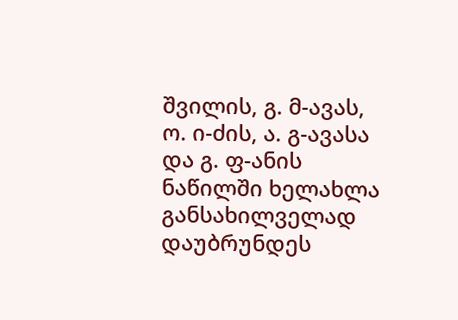შვილის, გ. მ-ავას, ო. ი-ძის, ა. გ-ავასა და გ. ფ-ანის ნაწილში ხელახლა განსახილველად დაუბრუნდეს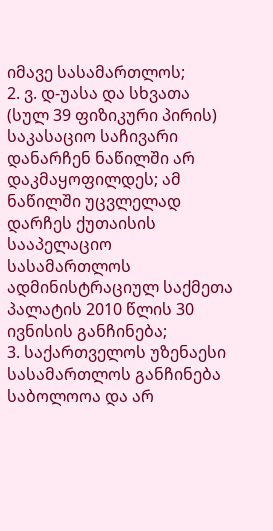იმავე სასამართლოს;
2. ვ. დ-უასა და სხვათა (სულ 39 ფიზიკური პირის) საკასაციო საჩივარი დანარჩენ ნაწილში არ დაკმაყოფილდეს; ამ ნაწილში უცვლელად დარჩეს ქუთაისის სააპელაციო სასამართლოს ადმინისტრაციულ საქმეთა პალატის 2010 წლის 30 ივნისის განჩინება;
3. საქართველოს უზენაესი სასამართლოს განჩინება საბოლოოა და არ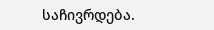საჩივრდება.